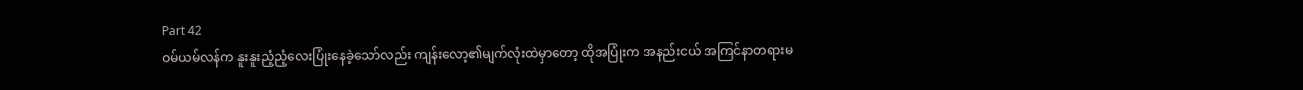Part 42
ဝမ်ယမ်လန်က နူးနူးညံ့ညံ့လေးပြုံးနေခဲ့သော်လည်း ကျန်းလော့၏မျက်လုံးထဲမှာတော့ ထိုအပြုံးက အနည်းငယ် အကြင်နာတရားမ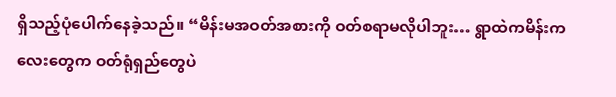ရှိသည့်ပုံပေါက်နေခဲ့သည်။ “မိန်းမအဝတ်အစားကို ဝတ်စရာမလိုပါဘူး… ရွာထဲကမိန်းကလေးတွေက ဝတ်ရုံရှည်တွေပဲ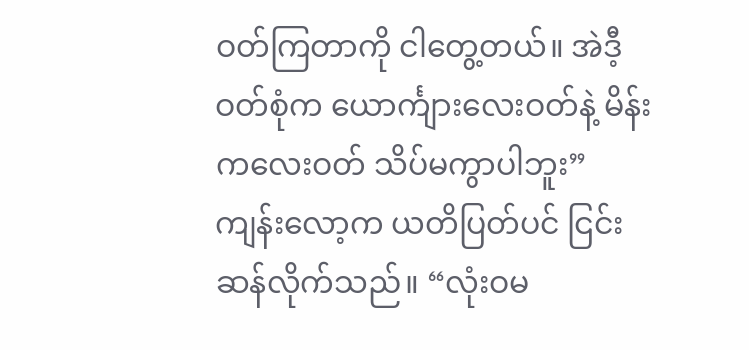ဝတ်ကြတာကို ငါတွေ့တယ်။ အဲဒီ့ဝတ်စုံက ယောင်္ကျားလေးဝတ်နဲ့ မိန်းကလေးဝတ် သိပ်မကွာပါဘူး”
ကျန်းလော့က ယတိပြတ်ပင် ငြင်းဆန်လိုက်သည်။ “လုံးဝမ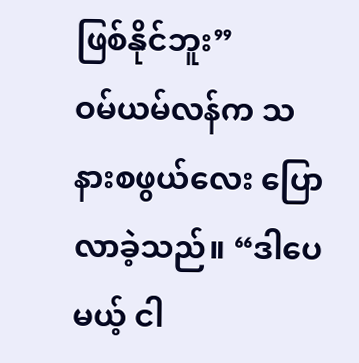ဖြစ်နိုင်ဘူး”
ဝမ်ယမ်လန်က သနားစဖွယ်လေး ပြောလာခဲ့သည်။ “ဒါပေမယ့် ငါ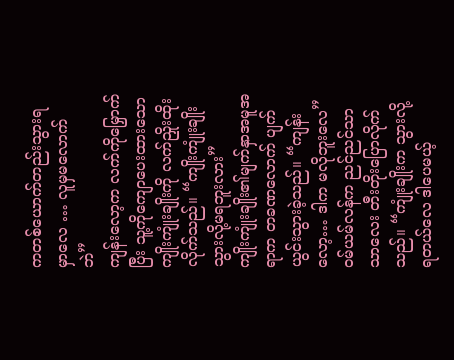ကတစ်ယောက်တည်းသွားရမှာလေ … လူမှမလောက်ဘဲ”
ကျန်းလော့က လက်ကိုမြှောက်ပြီး သူ့ကိုကျောပေးထားသော ကျိုးကျုံးချိုးကို လက်ညှိုးထိုးလိုက်သည်။ “ကျိုးကျုံးချိုးသွားလို့မရဘူးလား”
ကျိုးကျုံးချိုး၏မျက်နှာအမူအရာက တခဏလောက် ပျက်ယွင်းသွားခဲ့သည်။ “ကျန်းလော့… ဒါက မလိုဘူးလေ”
ဝမ်ယမ်လန်က ညင်ညင်သာသာလေး တီးတိုးပြောလိုက်သည်။ “ကျုံးချိုးက သွားလို့ရတယ်လေ ဒါပေမယ့်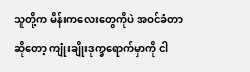သူတို့က မိန်းကလေးတွေကိုပဲ အဝင်ခံတာဆိုတော့ ကျုံးချိုးဒုက္ခရောက်မှာကို ငါ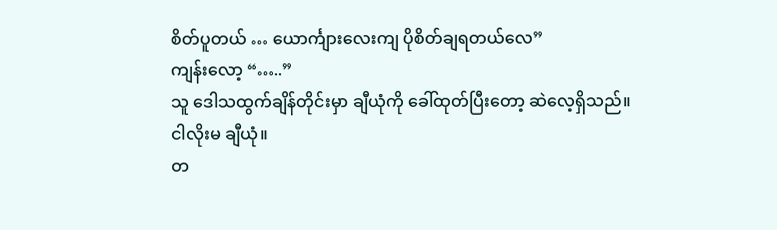စိတ်ပူတယ် … ယောင်္ကျားလေးကျ ပိုစိတ်ချရတယ်လေ”
ကျန်းလော့ “…..”
သူ ဒေါသထွက်ချိန်တိုင်းမှာ ချီယုံကို ခေါ်ထုတ်ပြီးတော့ ဆဲလေ့ရှိသည်။
ငါလိုးမ ချီယုံ။
တ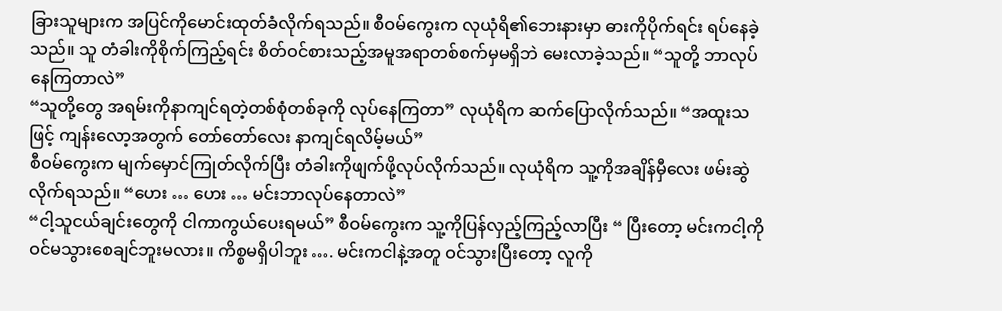ခြားသူများက အပြင်ကိုမောင်းထုတ်ခံလိုက်ရသည်။ စီဝမ်ကွေးက လုယုံရိ၏ဘေးနားမှာ ဓားကိုပိုက်ရင်း ရပ်နေခဲ့သည်။ သူ တံခါးကိုစိုက်ကြည့်ရင်း စိတ်ဝင်စားသည့်အမူအရာတစ်စက်မှမရှိဘဲ မေးလာခဲ့သည်။ “သူတို့ ဘာလုပ်နေကြတာလဲ”
“သူတို့တွေ အရမ်းကိုနာကျင်ရတဲ့တစ်စုံတစ်ခုကို လုပ်နေကြတာ” လုယုံရိက ဆက်ပြောလိုက်သည်။ “အထူးသဖြင့် ကျန်းလော့အတွက် တော်တော်လေး နာကျင်ရလိမ့်မယ်”
စီဝမ်ကွေးက မျက်မှောင်ကြုတ်လိုက်ပြီး တံခါးကိုဖျက်ဖို့လုပ်လိုက်သည်။ လုယုံရိက သူ့ကိုအချိန်မှီလေး ဖမ်းဆွဲလိုက်ရသည်။ “ဟေး … ဟေး … မင်းဘာလုပ်နေတာလဲ”
“ငါ့သူငယ်ချင်းတွေကို ငါကာကွယ်ပေးရမယ်” စီဝမ်ကွေးက သူ့ကိုပြန်လှည့်ကြည့်လာပြီး “ ပြီးတော့ မင်းကငါ့ကို ဝင်မသွားစေချင်ဘူးမလား။ ကိစ္စမရှိပါဘူး …. မင်းကငါနဲ့အတူ ဝင်သွားပြီးတော့ လူကို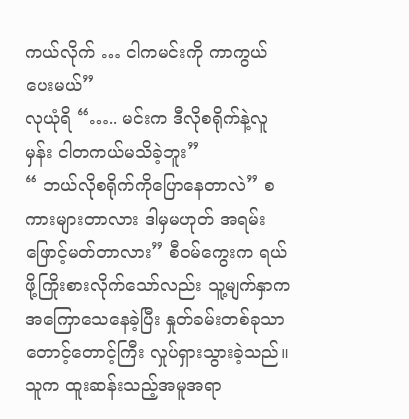ကယ်လိုက် … ငါကမင်းကို ကာကွယ်ပေးမယ်”
လုယုံရိ “….. မင်းက ဒီလိုစရိုက်နဲ့လူမှန်း ငါတကယ်မသိခဲ့ဘူး”
“ ဘယ်လိုစရိုက်ကိုပြောနေတာလဲ” စကားများတာလား ဒါမှမဟုတ် အရမ်းဖြောင့်မတ်တာလား” စီဝမ်ကွေးက ရယ်ဖို့ကြိုးစားလိုက်သော်လည်း သူ့မျက်နှာက အကြောသေနေခဲ့ပြီး နှုတ်ခမ်းတစ်ခုသာ တောင့်တောင့်ကြီး လှုပ်ရှားသွားခဲ့သည်။ သူက ထူးဆန်းသည့်အမူအရာ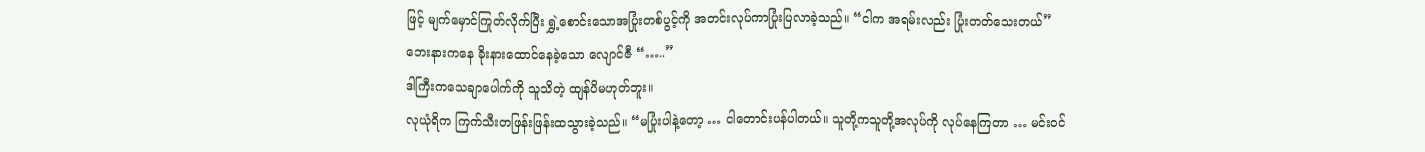ဖြင့် မျက်မှောင်ကြုတ်လိုက်ပြီး ရွှဲ့စောင်းသောအပြုံးတစ်ပွင့်ကို အတင်းလုပ်ကာပြုံးပြလာခဲ့သည်။ “ငါက အရမ်းလည်း ပြုံးတတ်သေးတယ်”
ဘေးနားကနေ ခိုးနားထောင်နေခဲ့သော လျောင်ဇီ “…..”
ဒါကြီးကသေချာပေါက်ကို သူသိတဲ့ ထျန်ပိမဟုတ်ဘူး။
လုယုံရိက ကြက်သီးတဖြန်းဖြန်းထသွားခဲ့သည်။ “မပြုံးပါနဲ့တော့ … ငါတောင်းပန်ပါတယ်။ သူတို့ကသူတို့အလုပ်ကို လုပ်နေကြတာ … မင်းဝင်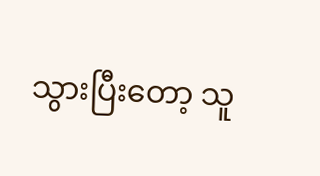သွားပြီးတော့ သူ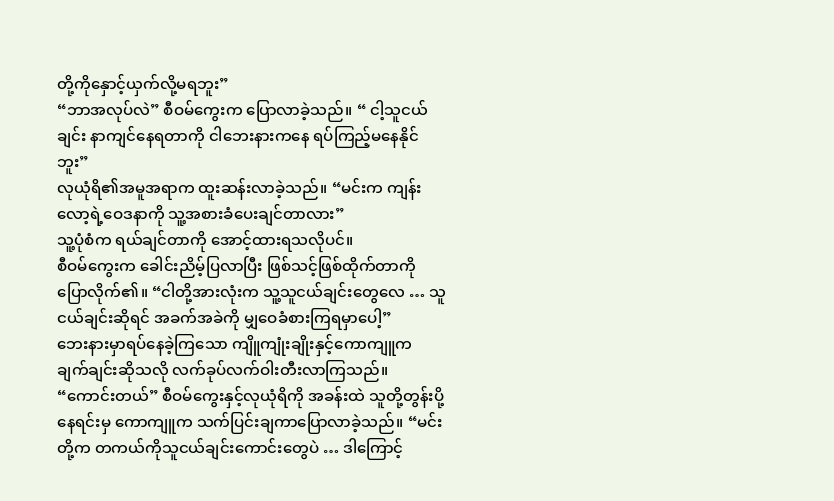တို့ကိုနှောင့်ယှက်လို့မရဘူး”
“ဘာအလုပ်လဲ” စီဝမ်ကွေးက ပြောလာခဲ့သည်။ “ ငါ့သူငယ်ချင်း နာကျင်နေရတာကို ငါဘေးနားကနေ ရပ်ကြည့်မနေနိုင်ဘူး”
လုယုံရိ၏အမူအရာက ထူးဆန်းလာခဲ့သည်။ “မင်းက ကျန်းလော့ရဲ့ဝေဒနာကို သူ့အစားခံပေးချင်တာလား”
သူ့ပုံစံက ရယ်ချင်တာကို အောင့်ထားရသလိုပင်။
စီဝမ်ကွေးက ခေါင်းညိမ့်ပြလာပြီး ဖြစ်သင့်ဖြစ်ထိုက်တာကို ပြောလိုက်၏။ “ငါတို့အားလုံးက သူ့သူငယ်ချင်းတွေလေ … သူငယ်ချင်းဆိုရင် အခက်အခဲကို မျှဝေခံစားကြရမှာပေါ့”
ဘေးနားမှာရပ်နေခဲ့ကြသော ကျိူကျုံးချိုးနှင့်ကောကျူက ချက်ချင်းဆိုသလို လက်ခုပ်လက်ဝါးတီးလာကြသည်။
“ကောင်းတယ်” စီဝမ်ကွေးနှင့်လုယုံရိကို အခန်းထဲ သူတို့တွန်းပို့နေရင်းမှ ကောကျူက သက်ပြင်းချကာပြောလာခဲ့သည်။ “မင်းတို့က တကယ်ကိုသူငယ်ချင်းကောင်းတွေပဲ … ဒါကြောင့်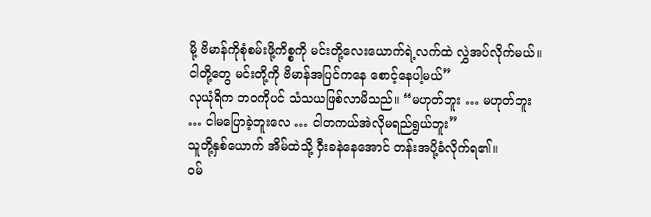မို့ ဗိမာန်ကိုစုံစမ်းဖို့ကိစ္စကို မင်းတို့လေးယောက်ရဲ့လက်ထဲ လွှဲအပ်လိုက်မယ်။ ငါတို့တွေ မင်းတို့ကို ဗိမာန်အပြင်ကနေ စောင့်နေပါ့မယ်”
လုယုံရိက ဘဝကိုပင် သံသယဖြစ်လာမိသည်။ “မဟုတ်ဘူး … မဟုတ်ဘူး … ငါမပြောခဲ့ဘူးလေ … ငါတကယ်အဲလိုမရည်ရွယ်ဘူး”
သူတို့နှစ်ယောက် အိမ်ထဲသို့ ဝှီးခနဲနေအောင် တန်းအပို့ခံလိုက်ရ၏။
ဝမ်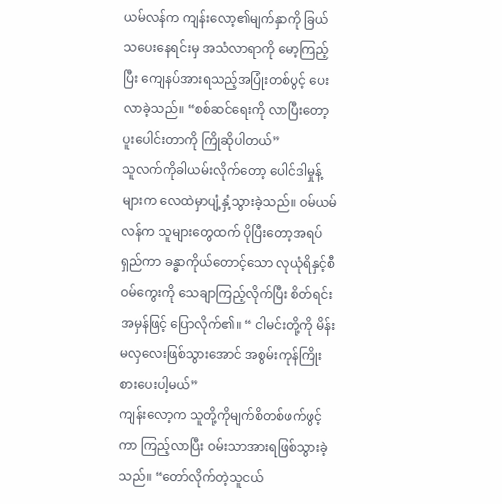ယမ်လန်က ကျန်းလော့၏မျက်နှာကို ခြယ်သပေးနေရင်းမှ အသံလာရာကို မော့ကြည့်ပြီး ကျေနပ်အားရသည့်အပြုံးတစ်ပွင့် ပေးလာခဲ့သည်။ “စစ်ဆင်ရေးကို လာပြီးတော့ပူးပေါင်းတာကို ကြိုဆိုပါတယ်”
သူလက်ကိုခါယမ်းလိုက်တော့ ပေါင်ဒါမှုန့်များက လေထဲမှာပျံ့နှံ့သွားခဲ့သည်။ ဝမ်ယမ်လန်က သူများတွေထက် ပိုပြီးတော့အရပ်ရှည်ကာ ခန္ဓာကိုယ်တောင့်သော လုယုံရိနှင့်စီဝမ်ကွေးကို သေချာကြည့်လိုက်ပြီး စိတ်ရင်းအမှန်ဖြင့် ပြောလိုက်၏။ “ ငါမင်းတို့ကို မိန်းမလှလေးဖြစ်သွားအောင် အစွမ်းကုန်ကြိုးစားပေးပါ့မယ်”
ကျန်းလော့က သူတို့ကိုမျက်စိတစ်ဖက်ဖွင့်ကာ ကြည့်လာပြီး ဝမ်းသာအားရဖြစ်သွားခဲ့သည်။ “တော်လိုက်တဲ့သူငယ်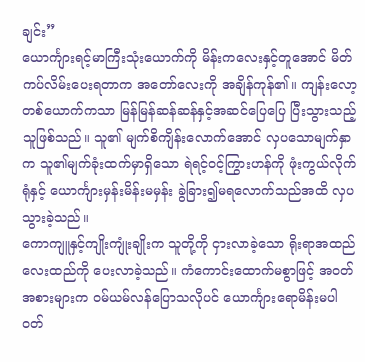ချင်း”
ယောင်္ကျားရင့်မာကြီးသုံးယောက်ကို မိန်းကလေးနှင့်တူအောင် မိတ်ကပ်လိမ်းပေးရတာက အတော်လေးကို အချိန်ကုန်၏။ ကျန်းလော့တစ်ယောက်ကသာ မြန်မြန်ဆန်ဆန်နှင့်အဆင်ပြေပြေ ပြီးသွားသည့်သူဖြစ်သည်။ သူ၏ မျက်စိကျိန်းလောက်အောင် လှပသောမျက်နှာက သူ၏မျက်ခုံးထက်မှာရှိသော ရဲရင့်ဝင့်ကြွားဟန်ကို ဖုံးကွယ်လိုက်ရုံနှင့် ယောင်္ကျားမှန်းမိန်းမမှန်း ခွဲခြား၍မရလောက်သည်အထိ လှပသွားခဲ့သည်။
ကောကျူနှင့်ကျိုးကျုံးချိုးက သူတို့ကို ငှားလာခဲ့သော ရိုးရာအထည်လေးထည်ကို ပေးလာခဲ့သည်။ ကံကောင်းထောက်မစွာဖြင့် အဝတ်အစားများက ဝမ်ယမ်လန်ပြောသလိုပင် ယောင်္ကျားရောမိန်းမပါ ဝတ်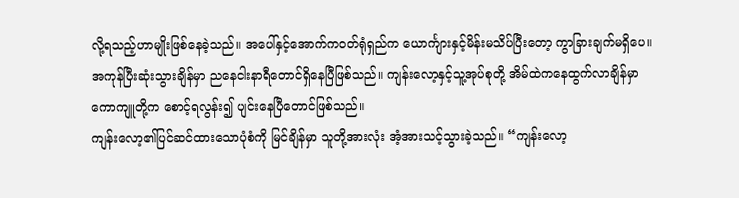လို့ရသည့်ဟာမျိုးဖြစ်နေခဲ့သည်။ အပေါ်နှင့်အောက်ကဝတ်ရုံရှည်က ယောင်္ကျားနှင့်မိန်းမသိပ်ပြီးတော့ ကွာခြားချက်မရှိပေ။
အကုန်ပြီးဆုံးသွားချိန်မှာ ညနေငါးနာရီတောင်ရှိနေပြီဖြစ်သည်။ ကျန်းလော့နှင့်သူ့အုပ်စုတို့ အိမ်ထဲကနေထွက်လာချိန်မှာ ကောကျူတို့က စောင့်ရလွန်း၍ ပျင်းနေပြီတောင်ဖြစ်သည်။
ကျန်းလော့၏ပြင်ဆင်ထားသောပုံစံကို မြင်ချိန်မှာ သူတို့အားလုံး အံ့အားသင့်သွားခဲ့သည်။ “ကျန်းလော့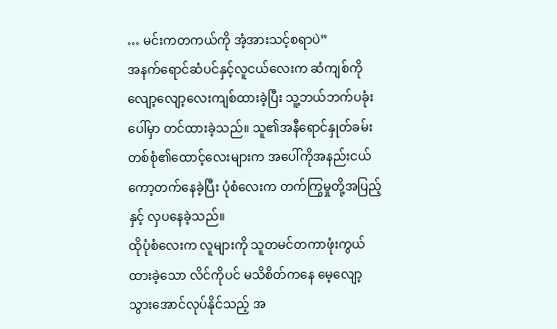… မင်းကတကယ်ကို အံ့အားသင့်စရာပဲ”
အနက်ရောင်ဆံပင်နှင့်လူငယ်လေးက ဆံကျစ်ကိုလျော့လျော့လေးကျစ်ထားခဲ့ပြီး သူ့ဘယ်ဘက်ပခုံးပေါ်မှာ တင်ထားခဲ့သည်။ သူ၏အနီရောင်နှုတ်ခမ်းတစ်စုံ၏ထောင့်လေးများက အပေါ်ကိုအနည်းငယ်ကော့တက်နေခဲ့ပြီး ပုံစံလေးက တက်ကြွမှုတို့အပြည့်နှင့် လှပနေခဲ့သည်။
ထိုပုံစံလေးက လူများကို သူတမင်တကာဖုံးကွယ်ထားခဲ့သော လိင်ကိုပင် မသိစိတ်ကနေ မေ့လျော့သွားအောင်လုပ်နိုင်သည့် အ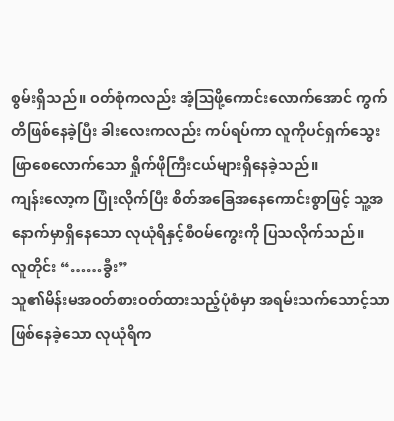စွမ်းရှိသည်။ ဝတ်စုံကလည်း အံ့ဩဖို့ကောင်းလောက်အောင် ကွက်တိဖြစ်နေခဲ့ပြီး ခါးလေးကလည်း ကပ်ရပ်ကာ လူကိုပင်ရှက်သွေးဖြာစေလောက်သော ရှိုက်ဖိုကြီးငယ်များရှိနေခဲ့သည်။
ကျန်းလော့က ပြုံးလိုက်ပြီး စိတ်အခြေအနေကောင်းစွာဖြင့် သူ့အနောက်မှာရှိနေသော လုယုံရိနှင့်စီဝမ်ကွေးကို ပြသလိုက်သည်။
လူတိုင်း “……ခွီး”
သူ၏မိန်းမအဝတ်စားဝတ်ထားသည့်ပုံစံမှာ အရမ်းသက်သောင့်သာဖြစ်နေခဲ့သော လုယုံရိက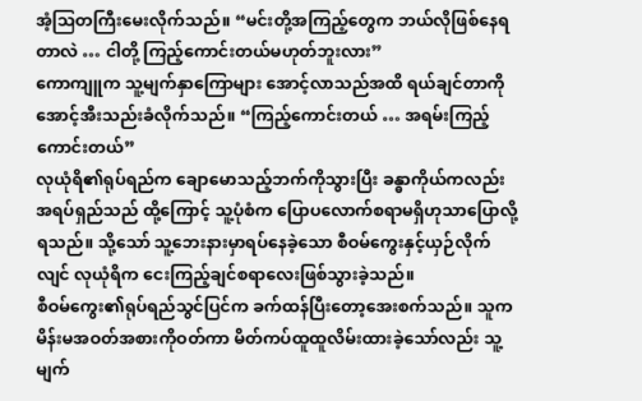အံ့ဩတကြီးမေးလိုက်သည်။ “မင်းတို့အကြည့်တွေက ဘယ်လိုဖြစ်နေရတာလဲ … ငါတို့ ကြည့်ကောင်းတယ်မဟုတ်ဘူးလား”
ကောကျူက သူ့မျက်နှာကြောများ အောင့်လာသည်အထိ ရယ်ချင်တာကို အောင့်အီးသည်းခံလိုက်သည်။ “ကြည့်ကောင်းတယ် … အရမ်းကြည့်ကောင်းတယ်”
လုယုံရိ၏ရုပ်ရည်က ချောမောသည့်ဘက်ကိုသွားပြီး ခန္ဓာကိုယ်ကလည်း အရပ်ရှည်သည် ထို့ကြောင့် သူ့ပုံစံက ပြောပလောက်စရာမရှိဟုသာပြောလို့ရသည်။ သို့သော် သူ့ဘေးနားမှာရပ်နေခဲ့သော စီဝမ်ကွေးနှင့်ယှဉ်လိုက်လျင် လုယုံရိက ငေးကြည့်ချင်စရာလေးဖြစ်သွားခဲ့သည်။
စီဝမ်ကွေး၏ရုပ်ရည်သွင်ပြင်က ခက်ထန်ပြီးတော့အေးစက်သည်။ သူက မိန်းမအဝတ်အစားကိုဝတ်ကာ မိတ်ကပ်ထူထူလိမ်းထားခဲ့သော်လည်း သူ့မျက်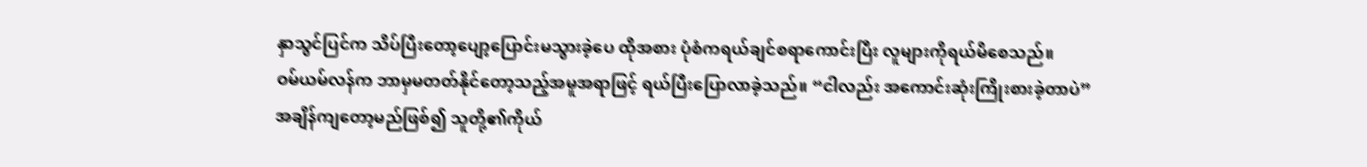နှာသွင်ပြင်က သိပ်ပြီးတော့ပျော့ပြောင်းမသွားခဲ့ပေ ထိုအစား ပုံစံကရယ်ချင်စရာကောင်းပြီး လူများကိုရယ်မိစေသည်။
ဝမ်ယမ်လန်က ဘာမှမတတ်နိုင်တော့သည့်အမူအရာဖြင့် ရယ်ပြီးပြောလာခဲ့သည်။ “ငါလည်း အကောင်းဆုံးကြိုးစားခဲ့တာပဲ”
အချိန်ကျတော့မည်ဖြစ်၍ သူတို့၏ကိုယ်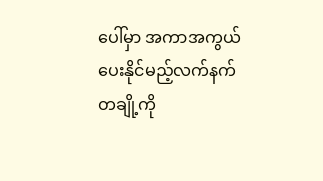ပေါ်မှာ အကာအကွယ်ပေးနိုင်မည့်လက်နက်တချို့ကို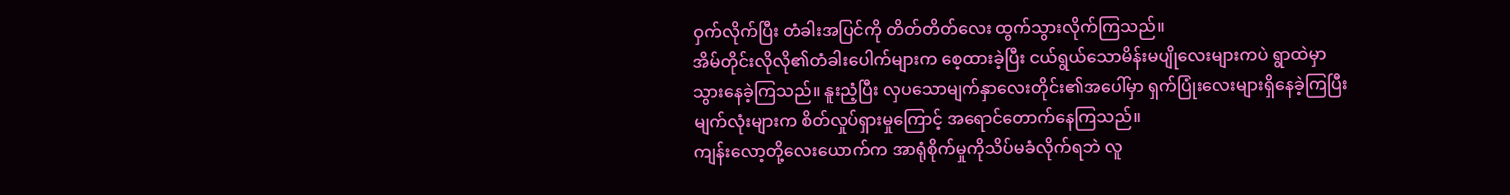ဝှက်လိုက်ပြီး တံခါးအပြင်ကို တိတ်တိတ်လေး ထွက်သွားလိုက်ကြသည်။
အိမ်တိုင်းလိုလို၏တံခါးပေါက်များက စေ့ထားခဲ့ပြီး ငယ်ရွယ်သောမိန်းမပျိုလေးများကပဲ ရွာထဲမှာသွားနေခဲ့ကြသည်။ နူးညံ့ပြီး လှပသောမျက်နှာလေးတိုင်း၏အပေါ်မှာ ရှက်ပြုံးလေးများရှိနေခဲ့ကြပြီး မျက်လုံးများက စိတ်လှုပ်ရှားမှုကြောင့် အရောင်တောက်နေကြသည်။
ကျန်းလော့တို့လေးယောက်က အာရုံစိုက်မှုကိုသိပ်မခံလိုက်ရဘဲ လူ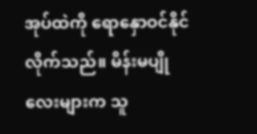အုပ်ထဲကို ရောနှောဝင်နိုင်လိုက်သည်။ မိန်းမပျိုလေးများက သူ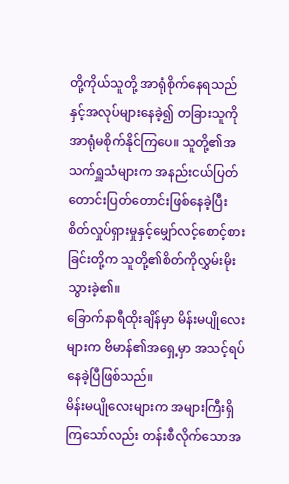တို့ကိုယ်သူတို့ အာရုံစိုက်နေရသည်နှင့်အလုပ်များနေခဲ့၍ တခြားသူကို အာရုံမစိုက်နိုင်ကြပေ။ သူတို့၏အသက်ရှူသံများက အနည်းငယ်ပြတ်တောင်းပြတ်တောင်းဖြစ်နေခဲ့ပြီး စိတ်လှုပ်ရှားမှုနှင့်မျှော်လင့်စောင့်စားခြင်းတို့က သူတို့၏စိတ်ကိုလွှမ်းမိုးသွားခဲ့၏။
ခြောက်နာရီထိုးချိန်မှာ မိန်းမပျိုလေးများက ဗိမာန်၏အရှေ့မှာ အသင့်ရပ်နေခဲ့ပြီဖြစ်သည်။
မိန်းမပျိုလေးများက အများကြီးရှိကြသော်လည်း တန်းစီလိုက်သောအ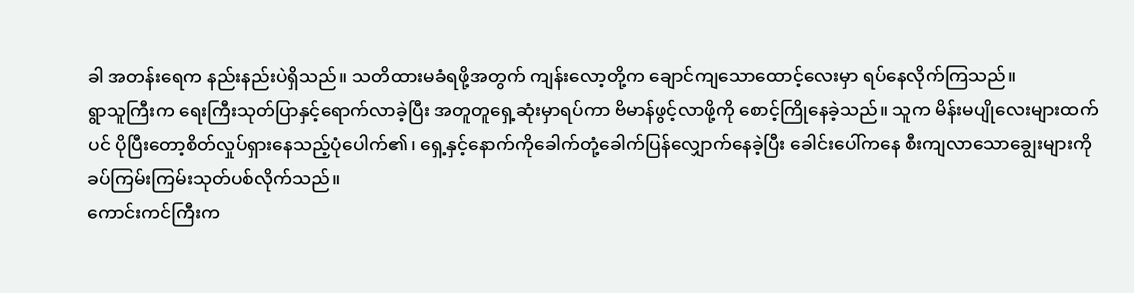ခါ အတန်းရေက နည်းနည်းပဲရှိသည်။ သတိထားမခံရဖို့အတွက် ကျန်းလော့တို့က ချောင်ကျသောထောင့်လေးမှာ ရပ်နေလိုက်ကြသည်။
ရွာသူကြီးက ရေးကြီးသုတ်ပြာနှင့်ရောက်လာခဲ့ပြီး အတူတူရှေ့ဆုံးမှာရပ်ကာ ဗိမာန်ဖွင့်လာဖို့ကို စောင့်ကြိုနေခဲ့သည်။ သူက မိန်းမပျိုလေးများထက်ပင် ပိုပြီးတော့စိတ်လှုပ်ရှားနေသည့်ပုံပေါက်၏၊ ရှေ့နှင့်နောက်ကိုခေါက်တုံ့ခေါက်ပြန်လျှောက်နေခဲ့ပြီး ခေါင်းပေါ်ကနေ စီးကျလာသောချွေးများကို ခပ်ကြမ်းကြမ်းသုတ်ပစ်လိုက်သည်။
ကောင်းကင်ကြီးက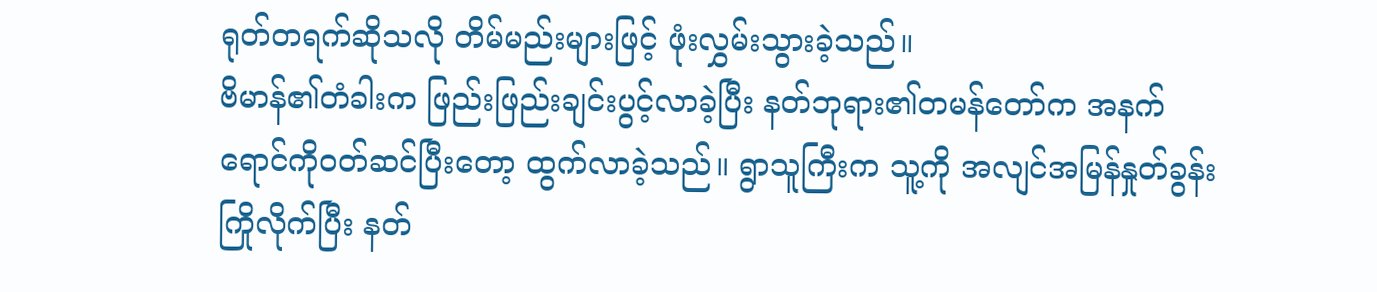ရုတ်တရက်ဆိုသလို တိမ်မည်းများဖြင့် ဖုံးလွှမ်းသွားခဲ့သည်။
ဗိမာန်၏တံခါးက ဖြည်းဖြည်းချင်းပွင့်လာခဲ့ပြီး နတ်ဘုရား၏တမန်တော်က အနက်ရောင်ကိုဝတ်ဆင်ပြီးတော့ ထွက်လာခဲ့သည်။ ရွာသူကြီးက သူ့ကို အလျင်အမြန်နှုတ်ခွန်းကြိုလိုက်ပြီး နတ်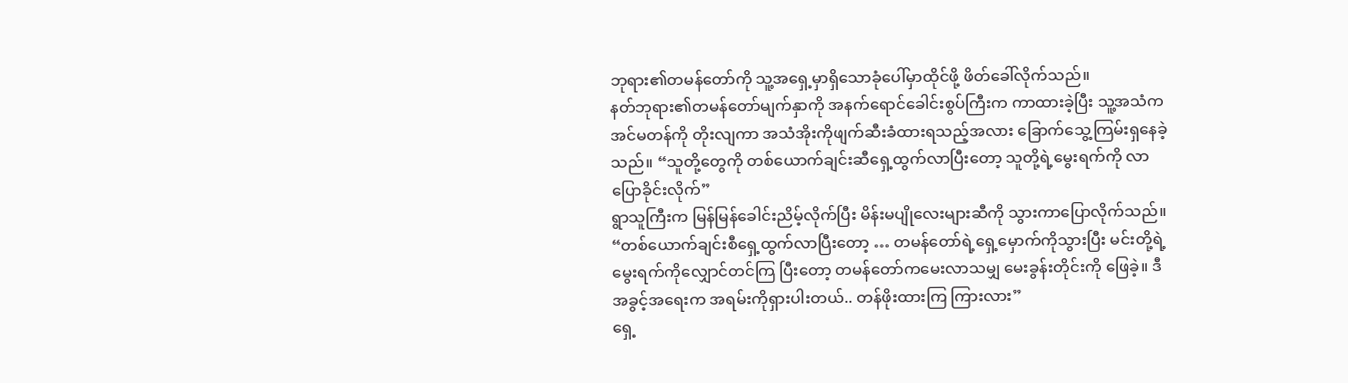ဘုရား၏တမန်တော်ကို သူ့အရှေ့မှာရှိသောခုံပေါ်မှာထိုင်ဖို့ ဖိတ်ခေါ်လိုက်သည်။
နတ်ဘုရား၏တမန်တော်မျက်နှာကို အနက်ရောင်ခေါင်းစွပ်ကြီးက ကာထားခဲ့ပြီး သူ့အသံက အင်မတန်ကို တိုးလျကာ အသံအိုးကိုဖျက်ဆီးခံထားရသည့်အလား ခြောက်သွေ့ကြမ်းရှနေခဲ့သည်။ “သူတို့တွေကို တစ်ယောက်ချင်းဆီရှေ့ထွက်လာပြီးတော့ သူတို့ရဲ့မွေးရက်ကို လာပြောခိုင်းလိုက်”
ရွာသူကြီးက မြန်မြန်ခေါင်းညိမ့်လိုက်ပြီး မိန်းမပျိုလေးများဆီကို သွားကာပြောလိုက်သည်။ “တစ်ယောက်ချင်းစီရှေ့ထွက်လာပြီးတော့ … တမန်တော်ရဲ့ရှေ့မှောက်ကိုသွားပြီး မင်းတို့ရဲ့မွေးရက်ကိုလျှောင်တင်ကြ ပြီးတော့ တမန်တော်ကမေးလာသမျှ မေးခွန်းတိုင်းကို ဖြေခဲ့။ ဒီအခွင့်အရေးက အရမ်းကိုရှားပါးတယ်.. တန်ဖိုးထားကြ ကြားလား”
ရှေ့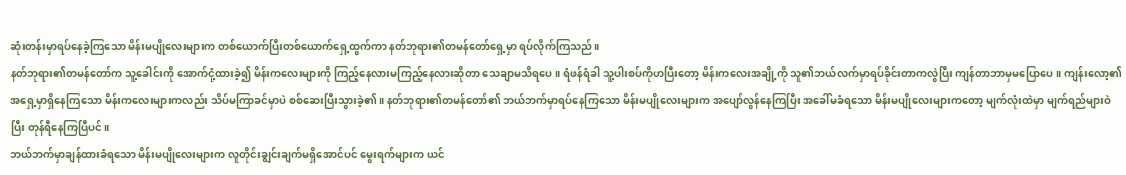ဆုံးတန်းမှာရပ်နေခဲ့ကြသော မိန်းမပျိုလေးများက တစ်ယောက်ပြီးတစ်ယောက်ရှေ့ထွက်ကာ နတ်ဘုရား၏တမန်တော်ရှေ့မှာ ရပ်လိုက်ကြသည်။
နတ်ဘုရား၏တမန်တော်က သူ့ခေါင်းကို အောက်ငုံ့ထားခဲ့၍ မိန်းကလေးများကို ကြည့်နေလားမကြည့်နေလားဆိုတာ သေချာမသိရပေ။ ရံဖန်ရံခါ သူ့ပါးစပ်ကိုဟပြီးတော့ မိန်းကလေးအချို့ကို သူ၏ဘယ်လက်မှာရပ်ခိုင်းတာကလွဲပြီး ကျန်တာဘာမှမပြောပေ။ ကျန်းလော့၏အရှေ့မှာရှိနေကြသော မိန်းကလေးများကလည်း သိပ်မကြာခင်မှာပဲ စစ်ဆေးပြီးသွားခဲ့၏။ နတ်ဘုရား၏တမန်တော်၏ ဘယ်ဘက်မှာရပ်နေကြသော မိန်းမပျိုလေးများက အပျော်လွန်နေကြပြီး အခေါ်မခံရသော မိန်းမပျိုလေးများကတော့ မျက်လုံးထဲမှာ မျက်ရည်များဝဲပြီး တုန်ရီနေကြပြီပင်။
ဘယ်ဘက်မှာချန်ထားခံရသော မိန်းမပျိုလေးများက လူတိုင်းချွင်းချက်မရှိအောင်ပင် မွေးရက်များက ယင်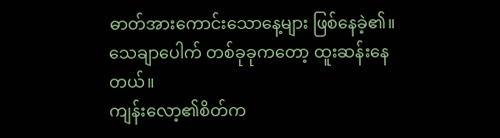ဓာတ်အားကောင်းသောနေ့များ ဖြစ်နေခဲ့၏။
သေချာပေါက် တစ်ခုခုကတော့ ထူးဆန်းနေတယ်။
ကျန်းလော့၏စိတ်က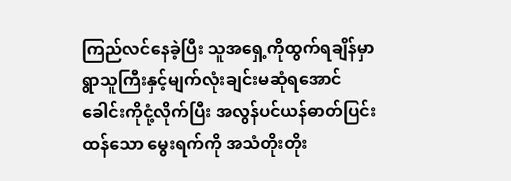ကြည်လင်နေခဲ့ပြီး သူအရှေ့ကိုထွက်ရချိန်မှာ ရွာသူကြီးနှင့်မျက်လုံးချင်းမဆုံရအောင် ခေါင်းကိုငုံ့လိုက်ပြီး အလွန်ပင်ယန်ဓာတ်ပြင်းထန်သော မွေးရက်ကို အသံတိုးတိုး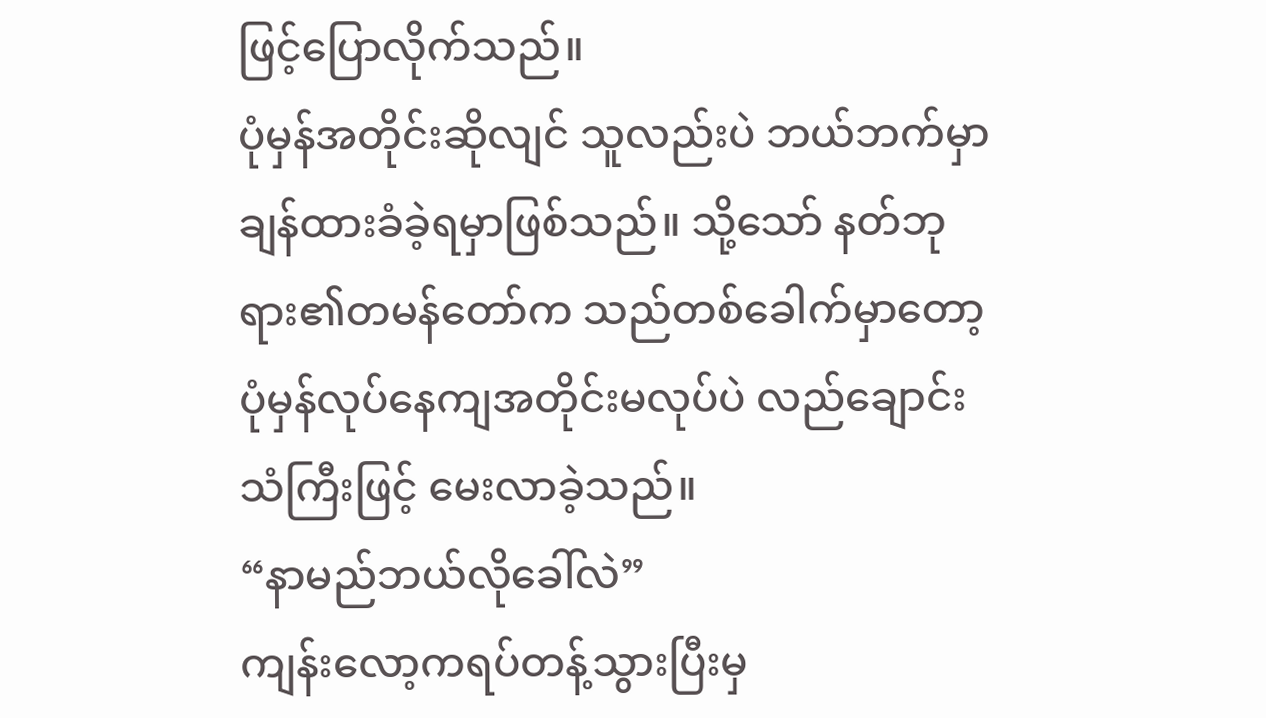ဖြင့်ပြောလိုက်သည်။
ပုံမှန်အတိုင်းဆိုလျင် သူလည်းပဲ ဘယ်ဘက်မှာချန်ထားခံခဲ့ရမှာဖြစ်သည်။ သို့သော် နတ်ဘုရား၏တမန်တော်က သည်တစ်ခေါက်မှာတော့ ပုံမှန်လုပ်နေကျအတိုင်းမလုပ်ပဲ လည်ချောင်းသံကြီးဖြင့် မေးလာခဲ့သည်။
“နာမည်ဘယ်လိုခေါ်လဲ”
ကျန်းလော့ကရပ်တန့်သွားပြီးမှ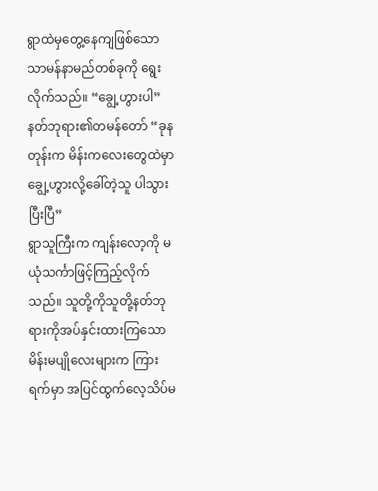ရွာထဲမှတွေ့နေကျဖြစ်သော သာမန်နာမည်တစ်ခုကို ရွေးလိုက်သည်။ “ချွေ့ဟွားပါ”
နတ်ဘုရား၏တမန်တော် “ခုနတုန်းက မိန်းကလေးတွေထဲမှာ ချွေ့ဟွားလို့ခေါ်တဲ့သူ ပါသွားပြီးပြီ”
ရွာသူကြီးက ကျန်းလော့ကို မယုံသင်္ကာဖြင့်ကြည့်လိုက်သည်။ သူတို့ကိုသူတို့နတ်ဘုရားကိုအပ်နှင်းထားကြသော မိန်းမပျိုလေးများက ကြားရက်မှာ အပြင်ထွက်လေ့သိပ်မ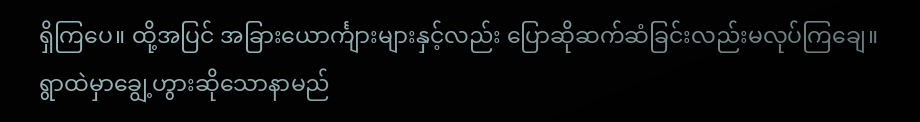ရှိကြပေ။ ထို့အပြင် အခြားယောင်္ကျားများနှင့်လည်း ပြောဆိုဆက်ဆံခြင်းလည်းမလုပ်ကြချေ။ ရွာထဲမှာချွေ့ဟွားဆိုသောနာမည်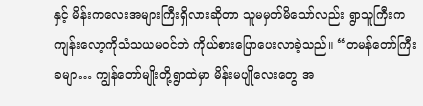နှင့် မိန်းကလေးအများကြီးရှိလားဆိုတာ သူမမှတ်မိသော်လည်း ရွာသူကြီးက ကျန်းလော့ကိုသံသယမဝင်ဘဲ ကိုယ်စားပြောပေးလာခဲ့သည်။ “တမန်တော်ကြီးခမျာ… ကျွန်တော်မျိုးတို့ရွာထဲမှာ မိန်းမပျိုလေးတွေ အ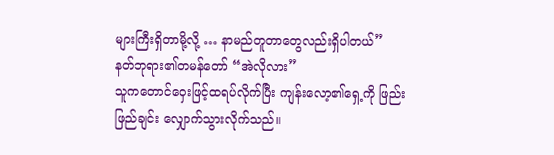များကြီးရှိတာမို့လို့ … နာမည်တူတာတွေလည်းရှိပါတယ်”
နတ်ဘုရား၏တမန်တော် “အဲလိုလား”
သူကတောင်ဝှေးဖြင့်ထရပ်လိုက်ပြီး ကျန်းလော့၏ရှေ့ကို ဖြည်းဖြည်ချင်း လျှောက်သွားလိုက်သည်။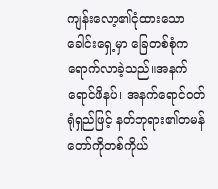ကျန်းလော့၏ငုံထားသောခေါင်းရှေ့မှာ ခြေတစ်စုံက ရောက်လာခဲ့သည်။အနက်ရောင်ဖိနပ်၊ အနက်ရောင်ဝတ်ရုံရှည်ဖြင့် နတ်ဘုရား၏တမန်တော်ကိုတစ်ကိုယ်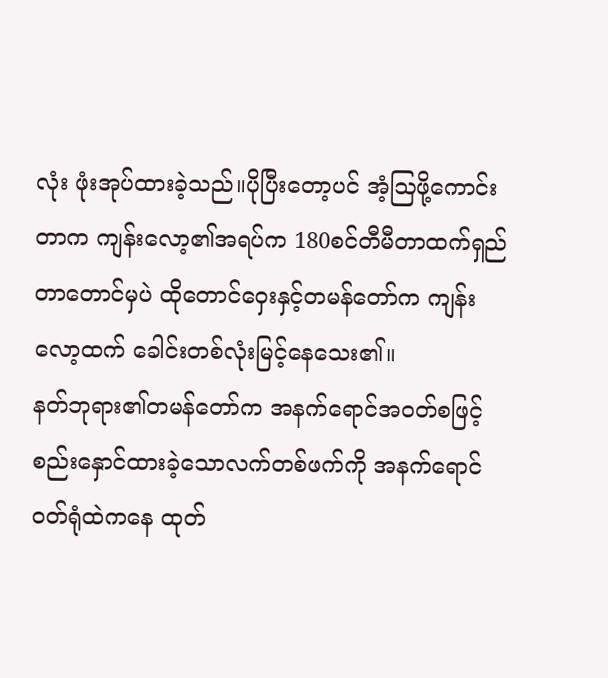လုံး ဖုံးအုပ်ထားခဲ့သည်။ပိုပြီးတော့ပင် အံ့ဩဖို့ကောင်းတာက ကျန်းလော့၏အရပ်က 180စင်တီမီတာထက်ရှည်တာတောင်မှပဲ ထိုတောင်ဝှေးနှင့်တမန်တော်က ကျန်းလော့ထက် ခေါင်းတစ်လုံးမြင့်နေသေး၏။
နတ်ဘုရား၏တမန်တော်က အနက်ရောင်အဝတ်စဖြင့် စည်းနှောင်ထားခဲ့သောလက်တစ်ဖက်ကို အနက်ရောင်ဝတ်ရုံထဲကနေ ထုတ်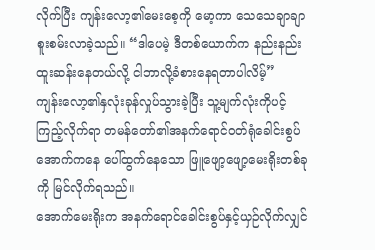လိုက်ပြီး ကျန်းလော့၏မေးစေ့ကို မော့ကာ သေသေချာချာ စူးစမ်းလာခဲ့သည်။ “ဒါပေမဲ့ ဒီတစ်ယောက်က နည်းနည်းထူးဆန်းနေတယ်လို့ ငါဘာလို့ခံစားနေရတာပါလိမ့်”
ကျန်းလော့၏နှလုံးခုန်လှုပ်သွားခဲ့ပြီး သူ့မျက်လုံးကိုပင့်ကြည့်လိုက်ရာ တမန်တော်၏အနက်ရောင်ဝတ်ရုံခေါင်းစွပ်အောက်ကနေ ပေါ်ထွက်နေသော ဖြူဖျော့ဖျော့မေးရိုးတစ်ခုကို မြင်လိုက်ရသည်။
အောက်မေးရိုးက အနက်ရောင်ခေါင်းစွပ်နှင့်ယှဉ်လိုက်လျှင်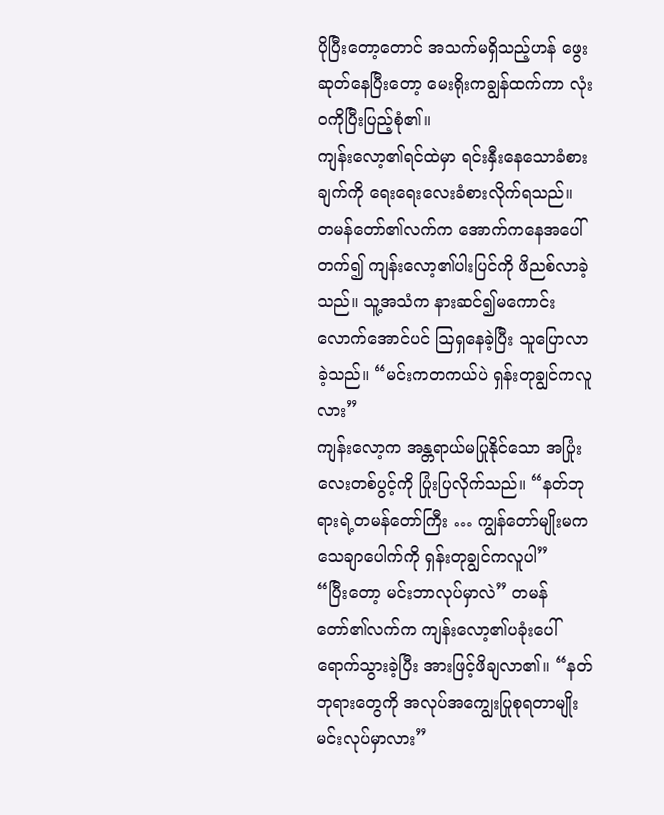ပိုပြီးတော့တောင် အသက်မရှိသည့်ဟန် ဖွေးဆုတ်နေပြီးတော့ မေးရိုးကချွန်ထက်ကာ လုံးဝကိုပြီးပြည့်စုံ၏။
ကျန်းလော့၏ရင်ထဲမှာ ရင်းနှီးနေသောခံစားချက်ကို ရေးရေးလေးခံစားလိုက်ရသည်။
တမန်တော်၏လက်က အောက်ကနေအပေါ်တက်၍ ကျန်းလော့၏ပါးပြင်ကို ဖိညစ်လာခဲ့သည်။ သူ့အသံက နားဆင်၍မကောင်းလောက်အောင်ပင် ဩရှနေခဲ့ပြီး သူပြောလာခဲ့သည်။ “မင်းကတကယ်ပဲ ရှန်းတုချွင်ကလူလား”
ကျန်းလော့က အန္တရာယ်မပြုနိုင်သော အပြုံးလေးတစ်ပွင့်ကို ပြုံးပြလိုက်သည်။ “နတ်ဘုရားရဲ့တမန်တော်ကြီး … ကျွန်တော်မျိုးမက သေချာပေါက်ကို ရှန်းတုချွင်ကလူပါ”
“ပြီးတော့ မင်းဘာလုပ်မှာလဲ” တမန်တော်၏လက်က ကျန်းလော့၏ပခုံးပေါ်ရောက်သွားခဲ့ပြီး အားဖြင့်ဖိချလာ၏။ “နတ်ဘုရားတွေကို အလုပ်အကျွေးပြုစုရတာမျိုး မင်းလုပ်မှာလား”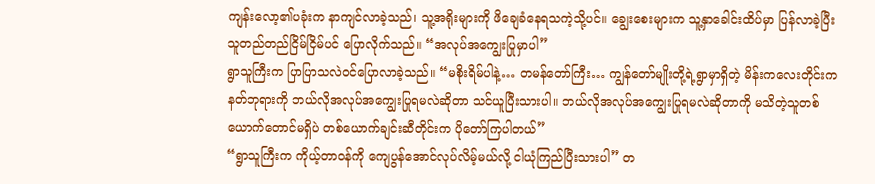ကျန်းလော့၏ပခုံးက နာကျင်လာခဲ့သည်၊ သူ့အရိုးများကို ဖိချေခံနေရသကဲ့သို့ပင်။ ချွေးစေးများက သူ့နှာခေါင်းထိပ်မှာ ပြန်လာခဲ့ပြီး သူတည်တည်ငြိမ်ငြိမ်ပင် ပြောလိုက်သည်။ “အလုပ်အကျွေးပြုမှာပါ”
ရွာသူကြီးက ပြာပြာသလဲဝင်ပြောလာခဲ့သည်။ “မစိုးရိမ်ပါနဲ့… တမန်တော်ကြီး… ကျွန်တော်မျိုးတို့ရဲ့ရွာမှာရှိတဲ့ မိန်းကလေးတိုင်းက နတ်ဘုရားကို ဘယ်လိုအလုပ်အကျွေးပြုရမလဲဆိုတာ သင်ယူပြီးသားပါ။ ဘယ်လိုအလုပ်အကျွေးပြုရမလဲဆိုတာကို မသိတဲ့သူတစ်ယောက်တောင်မရှိပဲ တစ်ယောက်ချင်းဆီတိုင်းက ပိုတော်ကြပါတယ်”
“ရွာသူကြီးက ကိုယ့်တာဝန်ကို ကျေပွန်အောင်လုပ်လိမ့်မယ်လို့ ငါယုံကြည်ပြီးသားပါ” တ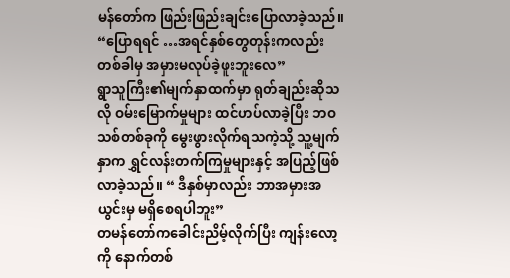မန်တော်က ဖြည်းဖြည်းချင်းပြောလာခဲ့သည်။ “ပြောရရင် …အရင်နှစ်တွေတုန်းကလည်း တစ်ခါမှ အမှားမလုပ်ခဲ့ဖူးဘူးလေ”
ရွာသူကြီး၏မျက်နှာထက်မှာ ရုတ်ချည်းဆိုသလို ဝမ်းမြောက်မှုများ ထင်ဟပ်လာခဲ့ပြီး ဘဝသစ်တစ်ခုကို မွေးဖွားလိုက်ရသကဲ့သို့ သူ့မျက်နှာက ရွှင်လန်းတက်ကြမှုများနှင့် အပြည့်ဖြစ်လာခဲ့သည်။ “ ဒီနှစ်မှာလည်း ဘာအမှားအယွင်းမှ မရှိစေရပါဘူး”
တမန်တော်ကခေါင်းညိမ့်လိုက်ပြီး ကျန်းလော့ကို နောက်တစ်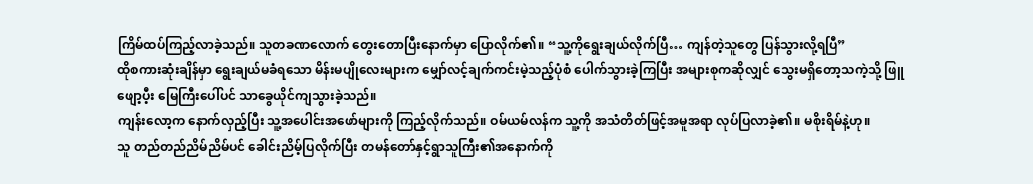ကြိမ်ထပ်ကြည့်လာခဲ့သည်။ သူတခဏလောက် တွေးတောပြီးနောက်မှာ ပြောလိုက်၏။ “သူ့ကိုရွေးချယ်လိုက်ပြီ… ကျန်တဲ့သူတွေ ပြန်သွားလို့ရပြီ”
ထိုစကားဆုံးချိန်မှာ ရွေးချယ်မခံရသော မိန်းမပျိုလေးများက မျှော်လင့်ချက်ကင်းမဲ့သည့်ပုံစံ ပေါက်သွားခဲ့ကြပြီး အများစုကဆိုလျှင် သွေးမရှိတော့သကဲ့သို့ ဖြူဖျော့ပီ့း မြေကြီးပေါ်ပင် သာခွေယိုင်ကျသွားခဲ့သည်။
ကျန်းလော့က နောက်လှည့်ပြီး သူ့အပေါင်းအဖော်များကို ကြည့်လိုက်သည်။ ဝမ်ယမ်လန်က သူ့ကို အသံတိတ်ဖြင့်အမူအရာ လုပ်ပြလာခဲ့၏။ မစိုးရိမ်နဲ့ဟု။
သူ တည်တည်ညိမ်ညိမ်ပင် ခေါင်းညိမ့်ပြလိုက်ပြီး တမန်တော်နှင့်ရွာသူကြီး၏အနောက်ကို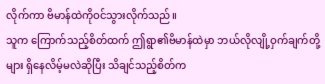လိုက်ကာ ဗိမာန်ထဲကိုဝင်သွားလိုက်သည်။
သူက ကြောက်သည့်စိတ်ထက် ဤရွာ၏ဗိမာန်ထဲမှာ ဘယ်လိုလျို့ဝှက်ချက်တို့များ ရှိနေလိမ့်မလဲဆိုပြီး သိချင်သည့်စိတ်က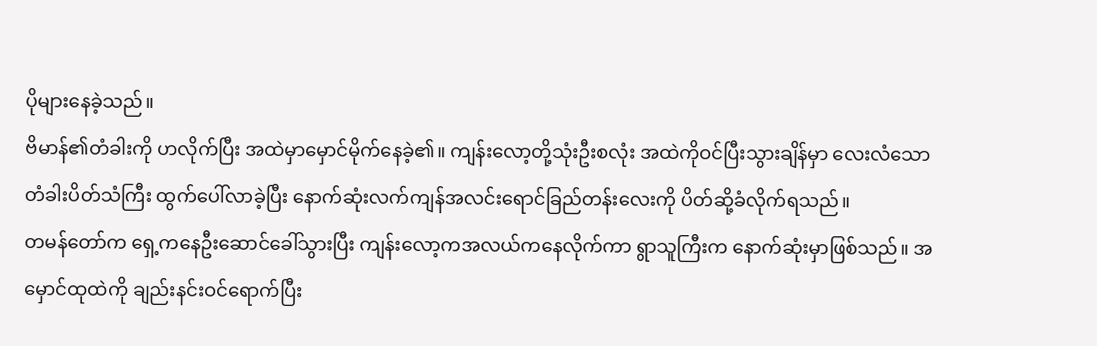ပိုများနေခဲ့သည်။
ဗိမာန်၏တံခါးကို ဟလိုက်ပြီး အထဲမှာမှောင်မိုက်နေခဲ့၏။ ကျန်းလော့တို့သုံးဦးစလုံး အထဲကိုဝင်ပြီးသွားချိန်မှာ လေးလံသောတံခါးပိတ်သံကြီး ထွက်ပေါ်လာခဲ့ပြီး နောက်ဆုံးလက်ကျန်အလင်းရောင်ခြည်တန်းလေးကို ပိတ်ဆို့ခံလိုက်ရသည်။
တမန်တော်က ရှေ့ကနေဦးဆောင်ခေါ်သွားပြီး ကျန်းလော့ကအလယ်ကနေလိုက်ကာ ရွာသူကြီးက နောက်ဆုံးမှာဖြစ်သည်။ အမှောင်ထုထဲကို ချည်းနင်းဝင်ရောက်ပြီး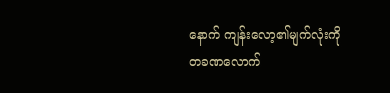နောက် ကျန်းလော့၏မျက်လုံးကို တခဏလောက်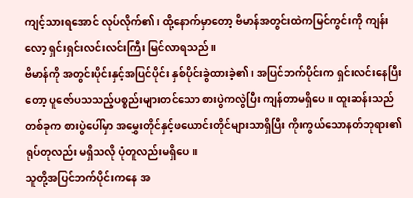ကျင့်သားရအောင် လုပ်လိုက်၏၊ ထို့နောက်မှာတော့ ဗိမာန်အတွင်းထဲကမြင်ကွင်းကို ကျန်းလော့ ရှင်းရှင်းလင်းလင်းကြီး မြင်လာရသည်။
ဗိမာန်ကို အတွင်းပိုင်းနှင့်အပြင်ပိုင်း နှစ်ပိုင်းခွဲထားခဲ့၏၊ အပြင်ဘက်ပိုင်းက ရှင်းလင်းနေပြီးတော့ ပူဇော်ပသသည့်ပစ္စည်းများတင်သော စားပွဲကလွဲပြီး ကျန်တာမရှိပေ။ ထူးဆန်းသည်တစ်ခုက စားပွဲပေါ်မှာ အမွှေးတိုင်နှင့်ဖယောင်းတိုင်များသာရှိပြီး ကိုးကွယ်သောနတ်ဘုရား၏ရုပ်တုလည်း မရှိသလို ပုံတူလည်းမရှိပေ။
သူတို့အပြင်ဘက်ပိုင်းကနေ အ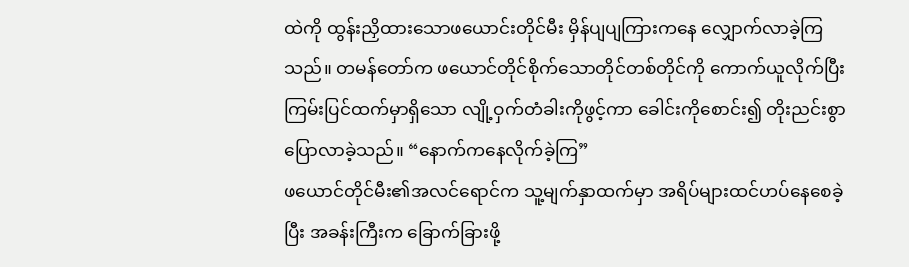ထဲကို ထွန်းညှိထားသောဖယောင်းတိုင်မီး မှိန်ပျပျကြားကနေ လျှောက်လာခဲ့ကြသည်။ တမန်တော်က ဖယောင်တိုင်စိုက်သောတိုင်တစ်တိုင်ကို ကောက်ယူလိုက်ပြီး ကြမ်းပြင်ထက်မှာရှိသော လျို့ဝှက်တံခါးကိုဖွင့်ကာ ခေါင်းကိုစောင်း၍ တိုးညင်းစွာပြောလာခဲ့သည်။ “နောက်ကနေလိုက်ခဲ့ကြ”
ဖယောင်တိုင်မီး၏အလင်ရောင်က သူ့မျက်နှာထက်မှာ အရိပ်များထင်ဟပ်နေစေခဲ့ပြီး အခန်းကြီးက ခြောက်ခြားဖို့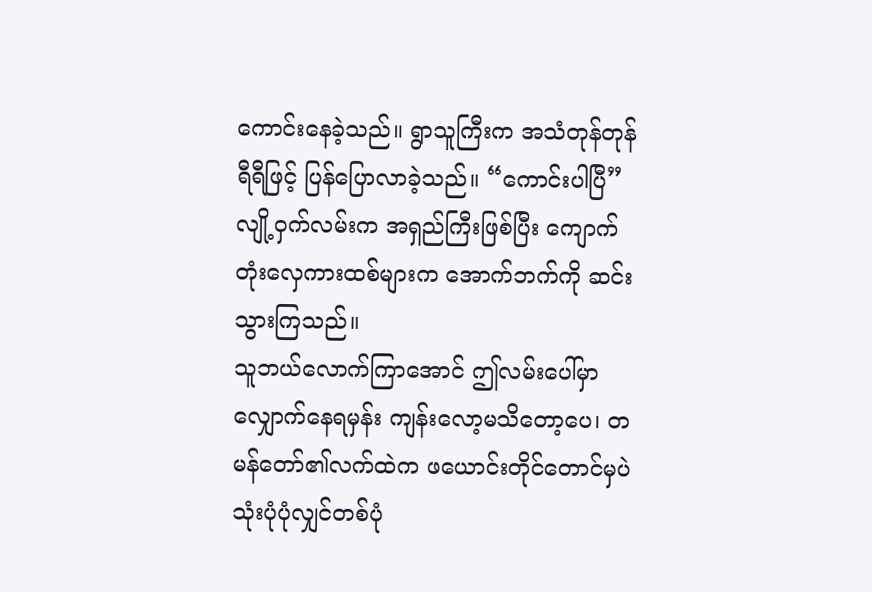ကောင်းနေခဲ့သည်။ ရွာသူကြီးက အသံတုန်တုန်ရီရီဖြင့် ပြန်ပြောလာခဲ့သည်။ “ကောင်းပါပြီ”
လျို့ဝှက်လမ်းက အရှည်ကြီးဖြစ်ပြီး ကျောက်တုံးလှေကားထစ်များက အောက်ဘက်ကို ဆင်းသွားကြသည်။
သူဘယ်လောက်ကြာအောင် ဤလမ်းပေါ်မှာလျှောက်နေရမှန်း ကျန်းလော့မသိတော့ပေ၊ တမန်တော်၏လက်ထဲက ဖယောင်းတိုင်တောင်မှပဲ သုံးပုံပုံလျှင်တစ်ပုံ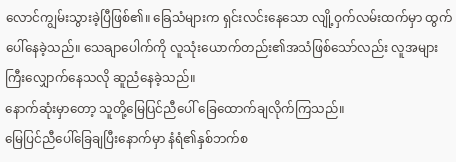လောင်ကျွမ်းသွားခဲ့ပြီဖြစ်၏။ ခြေသံများက ရှင်းလင်းနေသော လျို့ဝှက်လမ်းထက်မှာ ထွက်ပေါ်နေခဲ့သည်။ သေချာပေါက်ကို လူသုံးယောက်တည်း၏အသံဖြစ်သော်လည်း လူအများကြီးလျှောက်နေသလို ဆူညံနေခဲ့သည်။
နောက်ဆုံးမှာတော့ သူတို့မြေပြင်ညီပေါ် ခြေထောက်ချလိုက်ကြသည်။
မြေပြင်ညီပေါ်ခြေချပြီးနောက်မှာ နံရံ၏နှစ်ဘက်စ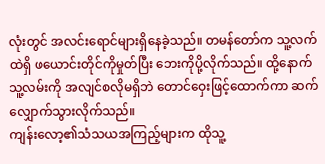လုံးတွင် အလင်းရောင်များရှိနေခဲ့သည်။ တမန်တော်က သူ့လက်ထဲရှိ ဖယောင်းတိုင်ကိုမှုတ်ပြီး ဘေးကိုပို့လိုက်သည်။ ထို့နောက် သူ့လမ်းကို အလျင်စလိုမရှိဘဲ တောင်ဝှေးဖြင့်ထောက်ကာ ဆက်လျှောက်သွားလိုက်သည်။
ကျန်းလော့၏သံသယအကြည့်များက ထိုသူ့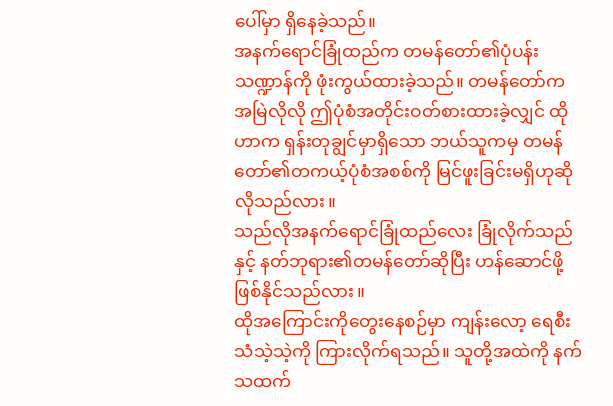ပေါ်မှာ ရှိနေခဲ့သည်။
အနက်ရောင်ခြုံထည်က တမန်တော်၏ပုံပန်းသဏ္ဍာန်ကို ဖုံးကွယ်ထားခဲ့သည်။ တမန်တော်က အမြဲလိုလို ဤပုံစံအတိုင်းဝတ်စားထားခဲ့လျှင် ထိုဟာက ရှန်းတုချွင်မှာရှိသော ဘယ်သူကမှ တမန်တော်၏တကယ့်ပုံစံအစစ်ကို မြင်ဖူးခြင်းမရှိဟုဆိုလိုသည်လား။
သည်လိုအနက်ရောင်ခြုံထည်လေး ခြုံလိုက်သည်နှင့် နတ်ဘုရား၏တမန်တော်ဆိုပြီး ဟန်ဆောင်ဖို့ဖြစ်နိုင်သည်လား။
ထိုအကြောင်းကိုတွေးနေစဉ်မှာ ကျန်းလော့ ရေစီးသံသဲ့သဲ့ကို ကြားလိုက်ရသည်။ သူတို့အထဲကို နက်သထက်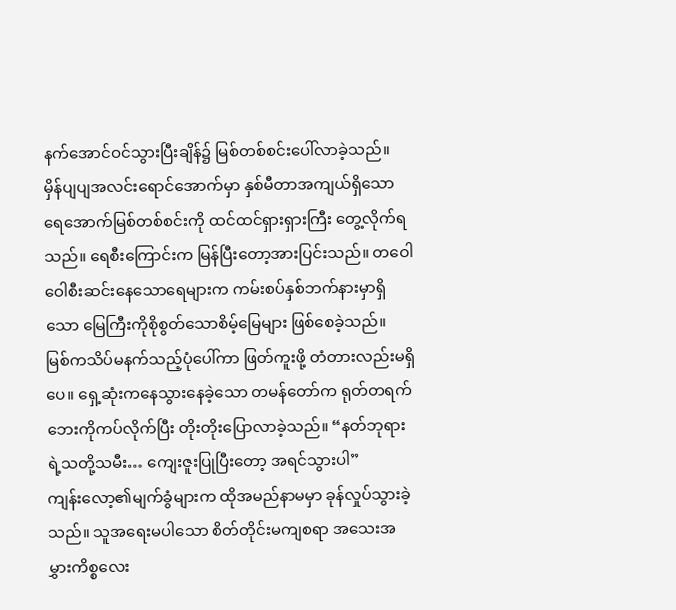နက်အောင်ဝင်သွားပြီးချိန်၌ မြစ်တစ်စင်းပေါ်လာခဲ့သည်။
မှိန်ပျပျအလင်းရောင်အောက်မှာ နှစ်မီတာအကျယ်ရှိသော ရေအောက်မြစ်တစ်စင်းကို ထင်ထင်ရှားရှားကြီး တွေ့လိုက်ရသည်။ ရေစီးကြောင်းက မြန်ပြီးတော့အားပြင်းသည်။ တဝေါဝေါစီးဆင်းနေသောရေများက ကမ်းစပ်နှစ်ဘက်နားမှာရှိသော မြေကြီးကိုစိုစွတ်သောစိမ့်မြေများ ဖြစ်စေခဲ့သည်။
မြစ်ကသိပ်မနက်သည့်ပုံပေါ်ကာ ဖြတ်ကူးဖို့ တံတားလည်းမရှိပေ။ ရှေ့ဆုံးကနေသွားနေခဲ့သော တမန်တော်က ရုတ်တရက်ဘေးကိုကပ်လိုက်ပြီး တိုးတိုးပြောလာခဲ့သည်။ “နတ်ဘုရားရဲ့သတို့သမီး… ကျေးဇူးပြုပြီးတော့ အရင်သွားပါ”
ကျန်းလော့၏မျက်ခွံများက ထိုအမည်နာမမှာ ခုန်လှုပ်သွားခဲ့သည်။ သူအရေးမပါသော စိတ်တိုင်းမကျစရာ အသေးအမွှားကိစ္စလေး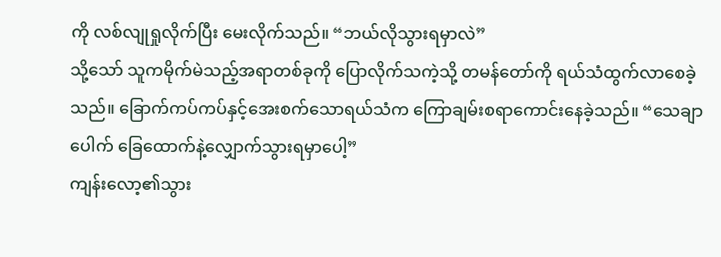ကို လစ်လျုရှုလိုက်ပြီး မေးလိုက်သည်။ “ဘယ်လိုသွားရမှာလဲ”
သို့သော် သူကမိုက်မဲသည့်အရာတစ်ခုကို ပြောလိုက်သကဲ့သို့ တမန်တော်ကို ရယ်သံထွက်လာစေခဲ့သည်။ ခြောက်ကပ်ကပ်နှင့်အေးစက်သောရယ်သံက ကြောချမ်းစရာကောင်းနေခဲ့သည်။ “သေချာပေါက် ခြေထောက်နဲ့လျှောက်သွားရမှာပေါ့”
ကျန်းလော့၏သွား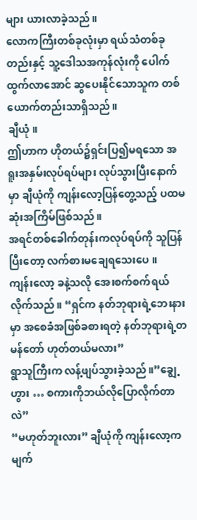များ ယားလာခဲ့သည်။
လောကကြီးတစ်ခုလုံးမှာ ရယ်သံတစ်ခုတည်းနှင့် သူ့ဒေါသအကုန်လုံးကို ပေါက်ထွက်လာအောင် ဆွပေးနိုင်သောသူက တစ်ယောက်တည်းသာရှိသည်။
ချီယုံ။
ဤဟာက ဟိုတယ်၌ရှင်းပြ၍မရသော အရူးအနှမ်းလုပ်ရပ်များ လုပ်သွားပြီးနောက်မှာ ချီယုံကို ကျန်းလော့ပြန်တွေ့သည့် ပထမဆုံးအကြိမ်ဖြစ်သည်။
အရင်တစ်ခေါက်တုန်းကလုပ်ရပ်ကို သူပြန်ပြီးတော့ လက်စားမချေရသေးပေ။
ကျန်းလော့ ခနဲ့သလို အေးစက်စက်ရယ်လိုက်သည်။ “ရှင်က နတ်ဘုရားရဲ့ဘေးနားမှာ အစေခံအဖြစ်ခစားရတဲ့ နတ်ဘုရားရဲ့တမန်တော် ဟုတ်တယ်မလား”
ရွာသူကြီးက လန့်ဖျပ်သွားခဲ့သည်။”ချွေ့ဟွား … စကားကိုဘယ်လိုပြောလိုက်တာလဲ”
“မဟုတ်ဘူးလား” ချီယုံကို ကျန်းလော့က မျက်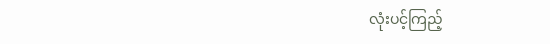လုံးပင့်ကြည့်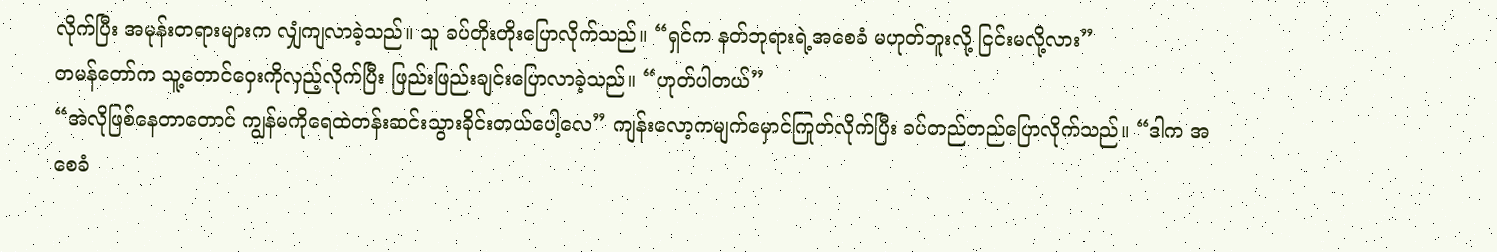လိုက်ပြီး အမုန်းတရားများက လျှံကျလာခဲ့သည်။ သူ ခပ်တိုးတိုးပြောလိုက်သည်။ “ရှင်က နတ်ဘုရားရဲ့အစေခံ မဟုတ်ဘူးလို့ ငြင်းမလို့လား”
တမန်တော်က သူ့တောင်ဝှေးကိုလှည့်လိုက်ပြီး ဖြည်းဖြည်းချင်းပြောလာခဲ့သည်။ “ဟုတ်ပါတယ်”
“အဲလိုဖြစ်နေတာတောင် ကျွန်မကိုရေထဲတန်းဆင်းသွားခိုင်းတယ်ပေါ့လေ” ကျန်းလော့ကမျက်မှောင်ကြုတ်လိုက်ပြီး ခပ်တည်တည်ပြောလိုက်သည်။ “ဒါက အစေခံ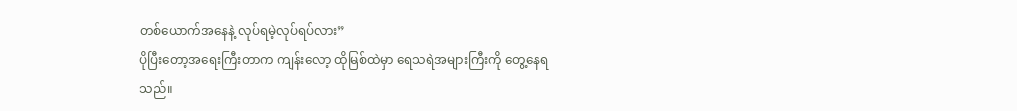တစ်ယောက်အနေနဲ့ လုပ်ရမဲ့လုပ်ရပ်လား”
ပိုပြီးတော့အရေးကြီးတာက ကျန်းလော့ ထိုမြစ်ထဲမှာ ရေသရဲအများကြီးကို တွေ့နေရသည်။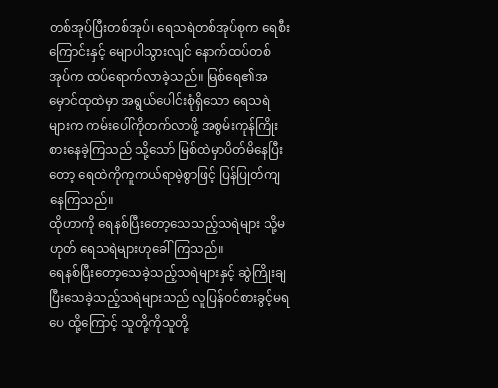တစ်အုပ်ပြီးတစ်အုပ်၊ ရေသရဲတစ်အုပ်စုက ရေစီးကြောင်းနှင့် မျောပါသွားလျင် နောက်ထပ်တစ်အုပ်က ထပ်ရောက်လာခဲ့သည်။ မြစ်ရေ၏အမှောင်ထုထဲမှာ အရွယ်ပေါင်းစုံရှိသော ရေသရဲများက ကမ်းပေါ်ကိုတက်လာဖို့ အစွမ်းကုန်ကြိုးစားနေခဲ့ကြသည် သို့သော် မြစ်ထဲမှာပိတ်မိနေပြီးတော့ ရေထဲကိုကူကယ်ရာမဲ့စွာဖြင့် ပြန်ပြုတ်ကျနေကြသည်။
ထိုဟာကို ရေနစ်ပြီးတော့သေသည့်သရဲများ သို့မဟုတ် ရေသရဲများဟုခေါ်ကြသည်။
ရေနစ်ပြီးတော့သေခဲ့သည့်သရဲများနှင့် ဆွဲကြိုးချပြီးသေခဲ့သည့်သရဲများသည် လူပြန်ဝင်စားခွင့်မရပေ ထို့ကြောင့် သူတို့ကိုသူတို့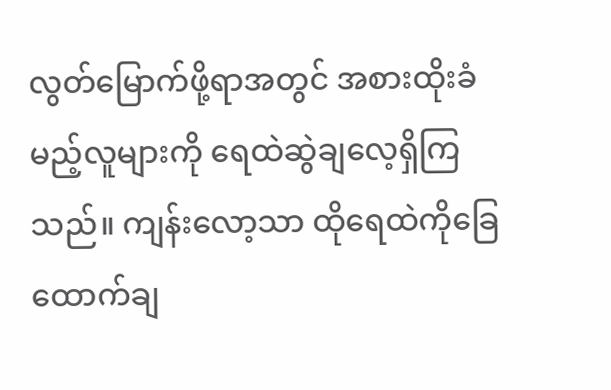လွတ်မြောက်ဖို့ရာအတွင် အစားထိုးခံမည့်လူများကို ရေထဲဆွဲချလေ့ရှိကြသည်။ ကျန်းလော့သာ ထိုရေထဲကိုခြေထောက်ချ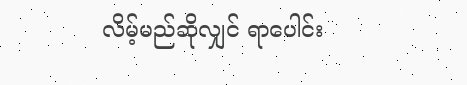လိမ့်မည်ဆိုလျှင် ရာပေါင်း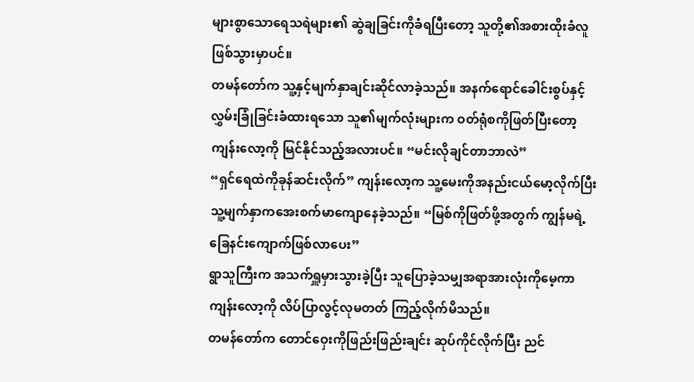များစွာသောရေသရဲများ၏ ဆွဲချခြင်းကိုခံရပြီးတော့ သူတို့၏အစားထိုးခံလူဖြစ်သွားမှာပင်။
တမန်တော်က သူ့နှင့်မျက်နှာချင်းဆိုင်လာခဲ့သည်။ အနက်ရောင်ခေါင်းစွပ်နှင့် လွှမ်းခြုံခြင်းခံထားရသော သူ၏မျက်လုံးများက ဝတ်ရုံစကိုဖြတ်ပြီးတော့ ကျန်းလော့ကို မြင်နိုင်သည့်အလားပင်။ “မင်းလိုချင်တာဘာလဲ”
“ရှင်ရေထဲကိုခုန်ဆင်းလိုက်” ကျန်းလော့က သူ့မေးကိုအနည်းငယ်မော့လိုက်ပြီး သူ့မျက်နှာကအေးစက်မာကျောနေခဲ့သည်။ “မြစ်ကိုဖြတ်ဖို့အတွက် ကျွန်မရဲ့ခြေနင်းကျောက်ဖြစ်လာပေး”
ရွာသူကြီးက အသက်ရှူမှားသွားခဲ့ပြီး သူပြောခဲ့သမျှအရာအားလုံးကိုမေ့ကာ ကျန်းလော့ကို လိပ်ပြာလွင့်လုမတတ် ကြည့်လိုက်မိသည်။
တမန်တော်က တောင်ဝှေးကိုဖြည်းဖြည်းချင်း ဆုပ်ကိုင်လိုက်ပြီး ညင်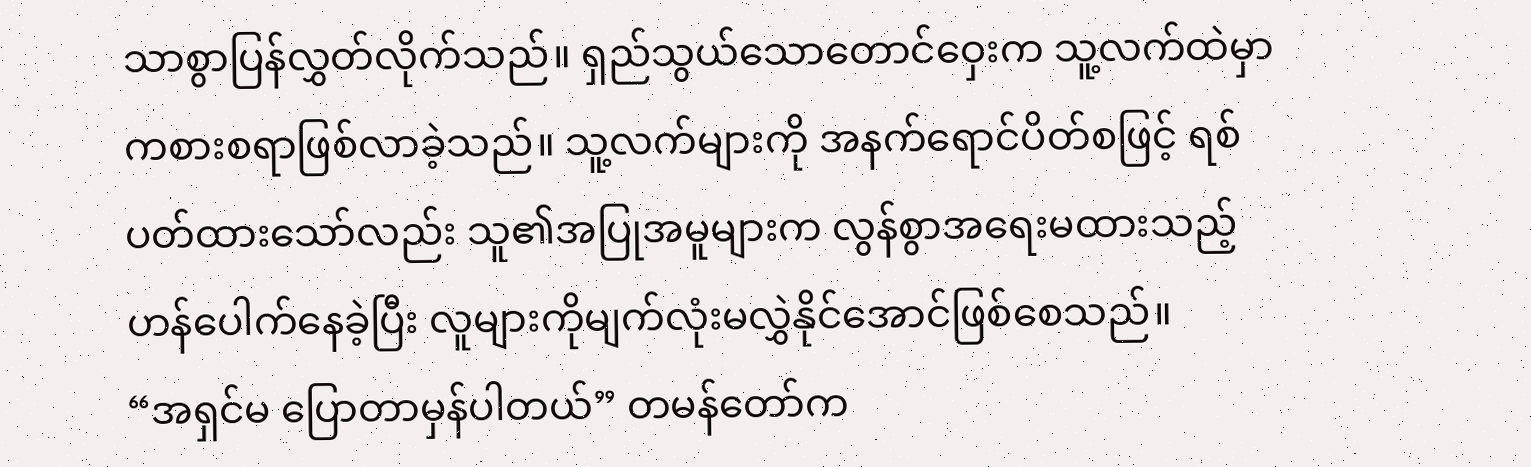သာစွာပြန်လွှတ်လိုက်သည်။ ရှည်သွယ်သောတောင်ဝှေးက သူ့လက်ထဲမှာကစားစရာဖြစ်လာခဲ့သည်။ သူ့လက်များကို အနက်ရောင်ပိတ်စဖြင့် ရစ်ပတ်ထားသော်လည်း သူ၏အပြုအမူများက လွန်စွာအရေးမထားသည့်ဟန်ပေါက်နေခဲ့ပြီး လူများကိုမျက်လုံးမလွှဲနိုင်အောင်ဖြစ်စေသည်။
“အရှင်မ ပြောတာမှန်ပါတယ်” တမန်တော်က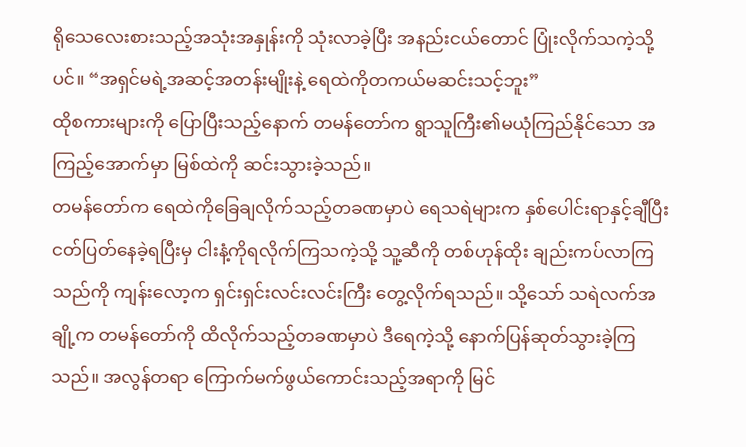ရိုသေလေးစားသည့်အသုံးအနှုန်းကို သုံးလာခဲ့ပြီး အနည်းငယ်တောင် ပြုံးလိုက်သကဲ့သို့ပင်။ “အရှင်မရဲ့အဆင့်အတန်းမျိုးနဲ့ ရေထဲကိုတကယ်မဆင်းသင့်ဘူး”
ထိုစကားများကို ပြောပြီးသည့်နောက် တမန်တော်က ရွာသူကြီး၏မယုံကြည်နိုင်သော အကြည့်အောက်မှာ မြစ်ထဲကို ဆင်းသွားခဲ့သည်။
တမန်တော်က ရေထဲကိုခြေချလိုက်သည့်တခဏမှာပဲ ရေသရဲများက နှစ်ပေါင်းရာနှင့်ချီပြီး ငတ်ပြတ်နေခဲ့ရပြီးမှ ငါးနံ့ကိုရလိုက်ကြသကဲ့သို့ သူ့ဆီကို တစ်ဟုန်ထိုး ချည်းကပ်လာကြသည်ကို ကျန်းလော့က ရှင်းရှင်းလင်းလင်းကြီး တွေ့လိုက်ရသည်။ သို့သော် သရဲလက်အချို့က တမန်တော်ကို ထိလိုက်သည့်တခဏမှာပဲ ဒီရေကဲ့သို့ နောက်ပြန်ဆုတ်သွားခဲ့ကြသည်။ အလွန်တရာ ကြောက်မက်ဖွယ်ကောင်းသည့်အရာကို မြင်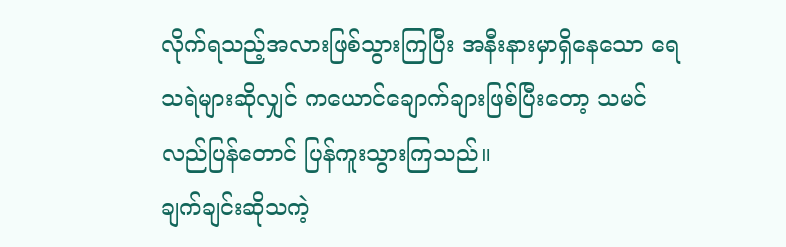လိုက်ရသည့်အလားဖြစ်သွားကြပြီး အနီးနားမှာရှိနေသော ရေသရဲများဆိုလျှင် ကယောင်ချောက်ချားဖြစ်ပြီးတော့ သမင်လည်ပြန်တောင် ပြန်ကူးသွားကြသည်။
ချက်ချင်းဆိုသကဲ့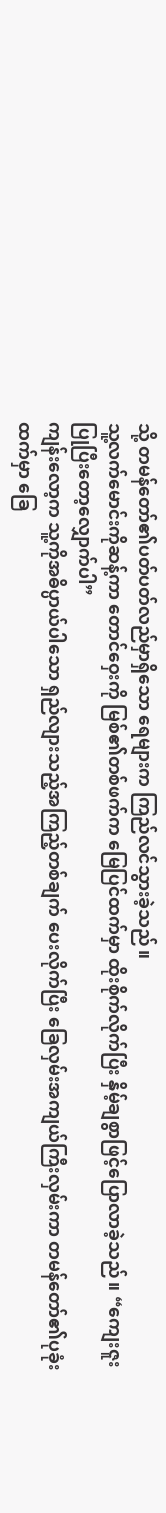သို့ တမန်တော်၏ပတ်ပတ်လည်မှာရှိသော ရေများက ကြည်လင်သွားခဲ့သည်။
သူ့လက်မောင်းကိုဆန့်ကာ တောင်ဝှေးကို မြစ်၏တစ်ဖက်က မြေပြင်ထက်မှာ ထိုးစိုက်လိုက်ပြီး နှိမ့်ချစွာဖြင့်ပြောလာခဲ့သည်။ “ကျေးဇူးပြုပြီးတော့လျှောက်ပါ”
ကျန်းလော့က သူ့ကိုအဓိပ္ပာယ်ပါသော ရှည်လျားသည့်အကြည့်တစ်ချက် ပေးလိုက်ပြီး ခြေလှမ်းအကျယ်ကြီးလှမ်းကာ တမန်တော်၏ပုခုံးထက်မှာ ခြေ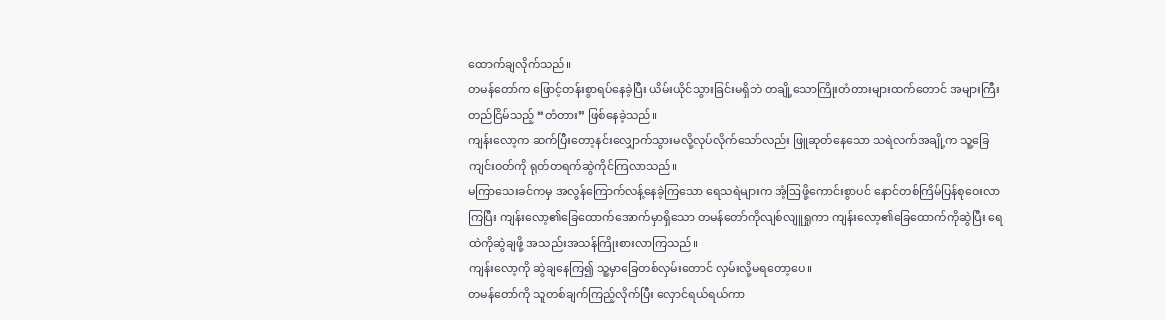ထောက်ချလိုက်သည်။
တမန်တော်က ဖြောင့်တန်းစွာရပ်နေခဲ့ပြီး ယိမ်းယိုင်သွားခြင်းမရှိဘဲ တချို့သောကြိုးတံတားများထက်တောင် အများကြီးတည်ငြိမ်သည့် “တံတား” ဖြစ်နေခဲ့သည်။
ကျန်းလော့က ဆက်ပြီးတော့နင်းလျှောက်သွားမလို့လုပ်လိုက်သော်လည်း ဖြူဆုတ်နေသော သရဲလက်အချို့က သူ့ခြေကျင်းဝတ်ကို ရုတ်တရက်ဆွဲကိုင်ကြလာသည်။
မကြာသေးခင်ကမှ အလွန်ကြောက်လန့်နေခဲ့ကြသော ရေသရဲများက အံ့ဩဖို့ကောင်းစွာပင် နောင်တစ်ကြိမ်ပြန်စုဝေးလာကြပြီး ကျန်းလော့၏ခြေထောက်အောက်မှာရှိသော တမန်တော်ကိုလျစ်လျူရှုကာ ကျန်းလော့၏ခြေထောက်ကိုဆွဲပြီး ရေထဲကိုဆွဲချဖို့ အသည်းအသန်ကြိုးစားလာကြသည်။
ကျန်းလော့ကို ဆွဲချနေကြ၍ သူ့မှာခြေတစ်လှမ်းတောင် လှမ်းလို့မရတော့ပေ။
တမန်တော်ကို သူတစ်ချက်ကြည့်လိုက်ပြီး လှောင်ရယ်ရယ်ကာ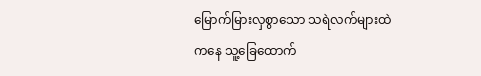မြောက်မြားလှစွာသော သရဲလက်များထဲကနေ သူ့ခြေထောက်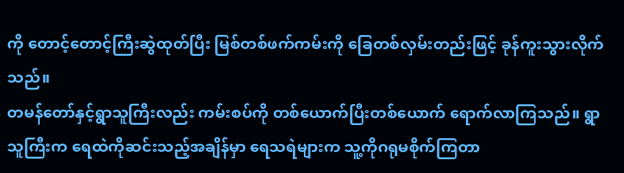ကို တောင့်တောင့်ကြီးဆွဲထုတ်ပြီး မြစ်တစ်ဖက်ကမ်းကို ခြေတစ်လှမ်းတည်းဖြင့် ခုန်ကူးသွားလိုက်သည်။
တမန်တော်နှင့်ရွာသူကြီးလည်း ကမ်းစပ်ကို တစ်ယောက်ပြီးတစ်ယောက် ရောက်လာကြသည်။ ရွာသူကြီးက ရေထဲကိုဆင်းသည့်အချိန်မှာ ရေသရဲများက သူ့ကိုဂရုမစိုက်ကြတာ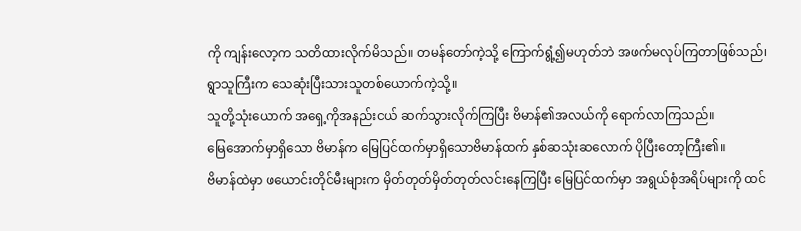ကို ကျန်းလော့က သတိထားလိုက်မိသည်။ တမန်တော်ကဲ့သို့ ကြောက်ရွံ့၍မဟုတ်ဘဲ အဖက်မလုပ်ကြတာဖြစ်သည်၊ ရွာသူကြီးက သေဆုံးပြီးသားသူတစ်ယောက်ကဲ့သို့။
သူတို့သုံးယောက် အရှေ့ကိုအနည်းငယ် ဆက်သွားလိုက်ကြပြီး ဗိမာန်၏အလယ်ကို ရောက်လာကြသည်။
မြေအောက်မှာရှိသော ဗိမာန်က မြေပြင်ထက်မှာရှိသောဗိမာန်ထက် နှစ်ဆသုံးဆလောက် ပိုပြီးတော့ကြီး၏။
ဗိမာန်ထဲမှာ ဖယောင်းတိုင်မီးများက မှိတ်တုတ်မှိတ်တုတ်လင်းနေကြပြီး မြေပြင်ထက်မှာ အရွယ်စုံအရိပ်များကို ထင်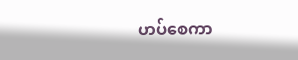ဟပ်စေကာ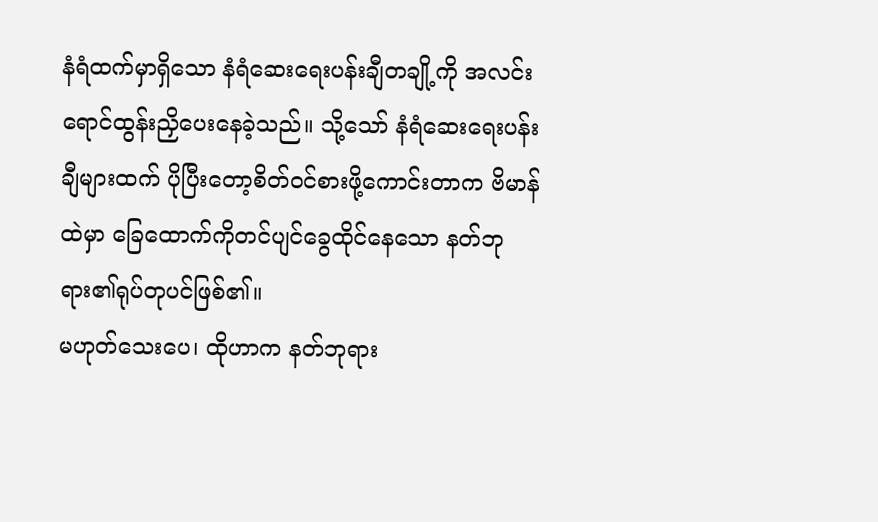နံရံထက်မှာရှိသော နံရံဆေးရေးပန်းချီတချို့ကို အလင်းရောင်ထွန်းညှိပေးနေခဲ့သည်။ သို့သော် နံရံဆေးရေးပန်းချီများထက် ပိုပြီးတော့စိတ်ဝင်စားဖို့ကောင်းတာက ဗိမာန်ထဲမှာ ခြေထောက်ကိုတင်ပျင်ခွေထိုင်နေသော နတ်ဘုရား၏ရုပ်တုပင်ဖြစ်၏။
မဟုတ်သေးပေ၊ ထိုဟာက နတ်ဘုရား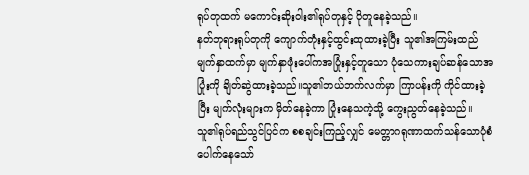ရုပ်တုထက် မကောင်းဆိုးဝါး၏ရုပ်တုနှင့် ပိုတူနေခဲ့သည်။
နတ်ဘုရားရုပ်တုကို ကျောက်တုံးနှင့်ထွင်းထုထားခဲ့ပြီး သူ၏အကြမ်းထည်မျက်နှာထက်မှာ မျက်နှာဖုံးပေါ်ကအပြုံးနှင့်တူသော ပုံသေကားချပ်ဆန်သောအပြုံးကို ချိတ်ဆွဲထားခဲ့သည်။သူ၏ဘယ်ဘက်လက်မှာ ကြာပန်းကို ကိုင်ထားခဲ့ပြီး မျက်လုံးများက မှိတ်နေခဲ့ကာ ပြုံးနေသကဲ့သို့ ကွေးညွတ်နေခဲ့သည်။
သူ၏ရုပ်ရည်သွင်ပြင်က စစချင်းကြည့်လျှင် မေတ္တာဂရုဏာထက်သန်သောပုံစံပေါက်နေသော်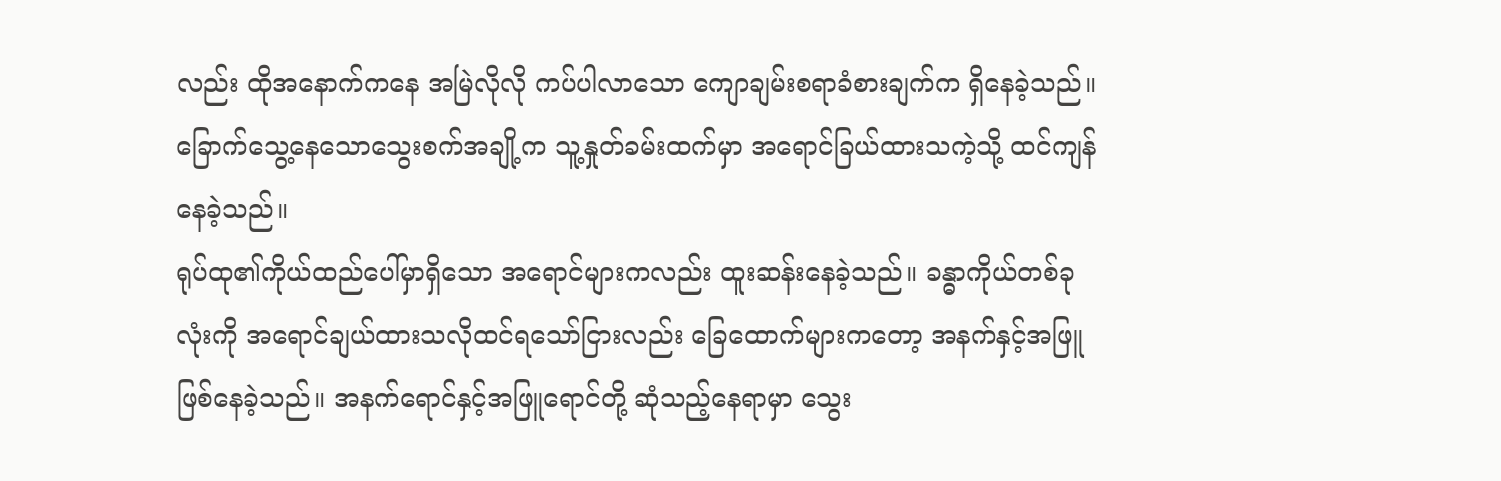လည်း ထိုအနောက်ကနေ အမြဲလိုလို ကပ်ပါလာသော ကျောချမ်းစရာခံစားချက်က ရှိနေခဲ့သည်။ ခြောက်သွေ့နေသောသွေးစက်အချို့က သူ့နှုတ်ခမ်းထက်မှာ အရောင်ခြယ်ထားသကဲ့သို့ ထင်ကျန်နေခဲ့သည်။
ရုပ်ထု၏ကိုယ်ထည်ပေါ်မှာရှိသော အရောင်များကလည်း ထူးဆန်းနေခဲ့သည်။ ခန္ဓာကိုယ်တစ်ခုလုံးကို အရောင်ချယ်ထားသလိုထင်ရသော်ငြားလည်း ခြေထောက်များကတော့ အနက်နှင့်အဖြူဖြစ်နေခဲ့သည်။ အနက်ရောင်နှင့်အဖြူရောင်တို့ ဆုံသည့်နေရာမှာ သွေး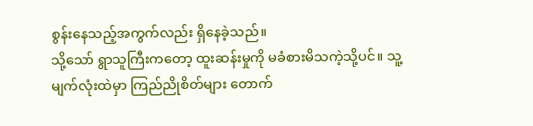စွန်းနေသည့်အကွက်လည်း ရှိနေခဲ့သည်။
သို့သော် ရွာသူကြီးကတော့ ထူးဆန်းမှုကို မခံစားမိသကဲ့သို့ပင်။ သူ့မျက်လုံးထဲမှာ ကြည်ညိုစိတ်များ တောက်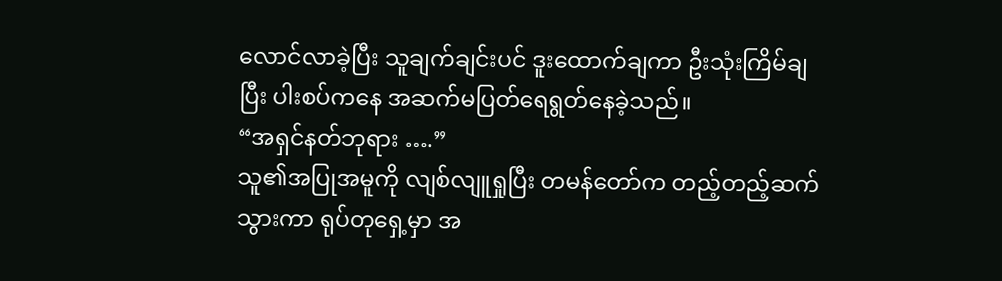လောင်လာခဲ့ပြီး သူချက်ချင်းပင် ဒူးထောက်ချကာ ဦးသုံးကြိမ်ချပြီး ပါးစပ်ကနေ အဆက်မပြတ်ရေရွတ်နေခဲ့သည်။
“အရှင်နတ်ဘုရား ….”
သူ၏အပြုအမူကို လျစ်လျူရှုပြီး တမန်တော်က တည့်တည့်ဆက်သွားကာ ရုပ်တုရှေ့မှာ အ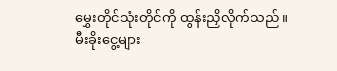မွှေးတိုင်သုံးတိုင်ကို ထွန်းညှိလိုက်သည်။ မီးခိုးငွေ့များ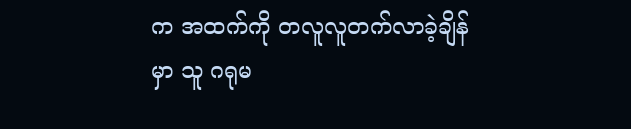က အထက်ကို တလူလူတက်လာခဲ့ချိန်မှာ သူ ဂရုမ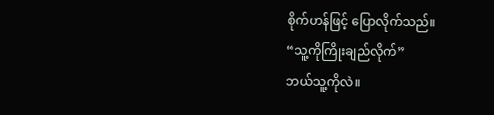စိုက်ဟန်ဖြင့် ပြောလိုက်သည်။
“သူ့ကိုကြိုးချည်လိုက်”
ဘယ်သူ့ကိုလဲ။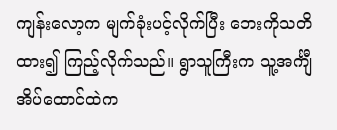ကျန်းလော့က မျက်ခုံးပင့်လိုက်ပြီး ဘေးကိုသတိထား၍ ကြည့်လိုက်သည်။ ရွာသူကြီးက သူ့အင်္ကျီအိပ်ထောင်ထဲက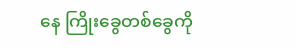နေ ကြိုးခွေတစ်ခွေကို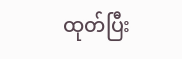ထုတ်ပြီး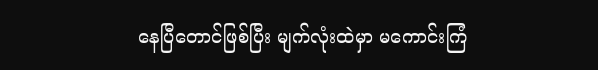နေပြီတောင်ဖြစ်ပြီး မျက်လုံးထဲမှာ မကောင်းကြံ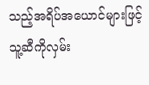သည့်အရိပ်အယောင်များဖြင့် သူ့ဆီကိုလှမ်း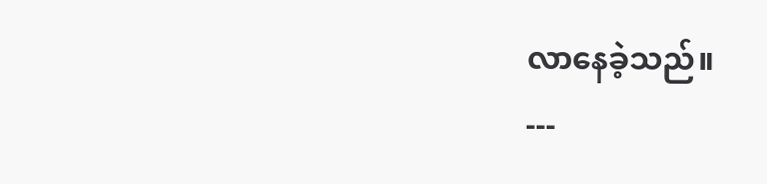လာနေခဲ့သည်။
---